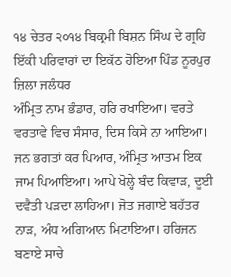੧੪ ਚੇਤਰ ੨੦੧੪ ਬਿਕ੍ਰਮੀ ਬਿਸ਼ਨ ਸਿੰਘ ਦੇ ਗ੍ਰਹਿ ਇੱਕੀ ਪਰਿਵਾਰਾਂ ਦਾ ਇਕੱਠ ਹੋਇਆ ਪਿੰਡ ਨੂਰਪੁਰ ਜ਼ਿਲਾ ਜਲੰਧਰ
ਅੰਮ੍ਰਿਤ ਨਾਮ ਭੰਡਾਰ, ਹਰਿ ਰਖਾਇਆ। ਵਰਤੇ ਵਰਤਾਵੇ ਵਿਚ ਸੰਸਾਰ, ਦਿਸ ਕਿਸੇ ਨਾ ਆਇਆ। ਜਨ ਭਗਤਾਂ ਕਰ ਪਿਆਰ, ਅੰਮ੍ਰਿਤ ਆਤਮ ਇਕ ਜਾਮ ਪਿਆਇਆ। ਆਪੇ ਖੋਲ੍ਹੇ ਬੰਦ ਕਿਵਾੜ, ਦੂਈ ਦਵੈਤੀ ਪੜਦਾ ਲਾਹਿਆ। ਜੋਤ ਜਗਾਏ ਬਹੱਤਰ ਨਾੜ, ਅੰਧ ਅਗਿਆਨ ਮਿਟਾਇਆ। ਹਰਿਜਨ ਬਣਾਏ ਸਾਚੇ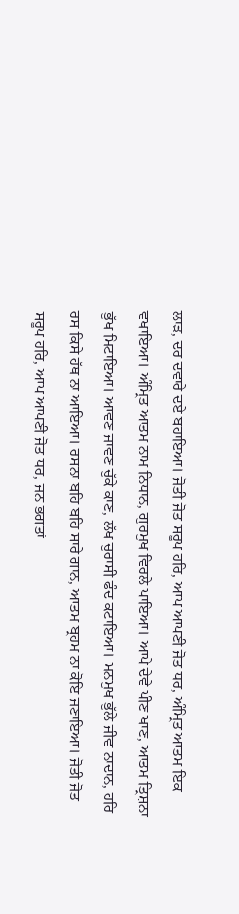ਲਾੜ, ਦਰ ਦਵਾਰੇ ਦਏ ਬਹਾਇਆ। ਜੋਤੀ ਜੋਤ ਸਰੂਪ ਹਰਿ, ਆਪ ਆਪਣੀ ਜੋਤ ਧਰ, ਅੰਮ੍ਰਿਤ ਆਤਮ ਇਕ ਵਖਾਇਆ। ਅੰਮ੍ਰਿਤ ਆਤਮ ਨਾਮ ਨਿਧਾਨ, ਗੁਰਮੁਖ ਵਿਰਲੇ ਪਾਇਆ। ਆਪੇ ਦੇਵੇ ਪੀਣ ਖਾਣ, ਆਤਮ ਤ੍ਰਿਸ਼ਨਾ ਭੁੱਖ ਮਿਟਾਇਆ। ਆਵਣ ਜਾਵਣ ਚੁੱਕੇ ਕਾਣ, ਲੱਖ ਚੁਰਾਸੀ ਫੰਦ ਕਟਾਇਆ। ਮਨਮੁਖ ਭੁੱਲੇ ਜੀਵ ਨਾਦਾਨ, ਹਰਿ ਰਸ ਕਿਸੇ ਹੱਥ ਨਾ ਆਇਆ। ਰਸਨਾ ਬਹਿ ਬਹਿ ਸਾਰੇ ਗਾਨ, ਆਤਮ ਬ੍ਰਹਮ ਨਾ ਕੋਇ ਜਣਾਇਆ। ਜੋਤੀ ਜੋਤ ਸਰੂਪ ਹਰਿ, ਆਪ ਆਪਣੀ ਜੋਤ ਧਰ, ਜਨ ਭਗਤਾਂ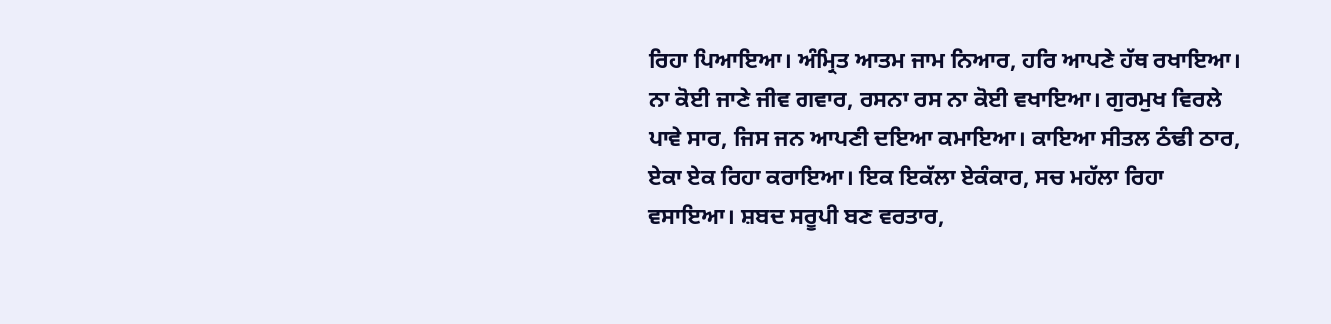ਰਿਹਾ ਪਿਆਇਆ। ਅੰਮ੍ਰਿਤ ਆਤਮ ਜਾਮ ਨਿਆਰ, ਹਰਿ ਆਪਣੇ ਹੱਥ ਰਖਾਇਆ। ਨਾ ਕੋਈ ਜਾਣੇ ਜੀਵ ਗਵਾਰ, ਰਸਨਾ ਰਸ ਨਾ ਕੋਈ ਵਖਾਇਆ। ਗੁਰਮੁਖ ਵਿਰਲੇ ਪਾਵੇ ਸਾਰ, ਜਿਸ ਜਨ ਆਪਣੀ ਦਇਆ ਕਮਾਇਆ। ਕਾਇਆ ਸੀਤਲ ਠੰਢੀ ਠਾਰ, ਏਕਾ ਏਕ ਰਿਹਾ ਕਰਾਇਆ। ਇਕ ਇਕੱਲਾ ਏਕੰਕਾਰ, ਸਚ ਮਹੱਲਾ ਰਿਹਾ ਵਸਾਇਆ। ਸ਼ਬਦ ਸਰੂਪੀ ਬਣ ਵਰਤਾਰ,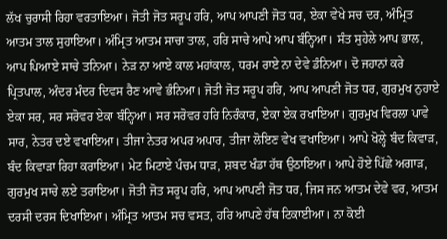ਲੱਖ ਚੁਰਾਸੀ ਰਿਹਾ ਵਰਤਾਇਆ। ਜੋਤੀ ਜੋਤ ਸਰੂਪ ਹਰਿ, ਆਪ ਆਪਣੀ ਜੋਤ ਧਰ, ਏਕਾ ਵੇਖੇ ਸਚ ਦਰ, ਅੰਮ੍ਰਿਤ ਆਤਮ ਤਾਲ ਸੁਹਾਇਆ। ਅੰਮ੍ਰਿਤ ਆਤਮ ਸਾਚਾ ਤਾਲ, ਹਰਿ ਸਾਚੇ ਆਪੇ ਆਪ ਬੰਨ੍ਹਿਆ। ਸੰਤ ਸੁਹੇਲੇ ਆਪ ਭਾਲ, ਆਪ ਪਿਆਏ ਸਾਚੇ ਤਨਿਆ। ਨੇੜ ਨਾ ਆਏ ਕਾਲ ਮਹਾਂਕਾਲ, ਧਰਮ ਰਾਏ ਨਾ ਦੇਵੇ ਡੰਨਿਆ। ਦੋ ਜਹਾਨਾਂ ਕਰੇ ਪ੍ਰਿਤਪਾਲ, ਅੰਦਰ ਮੰਦਰ ਦਿਵਸ ਰੈਣ ਆਵੇ ਭੰਨਿਆ। ਜੋਤੀ ਜੋਤ ਸਰੂਪ ਹਰਿ, ਆਪ ਆਪਣੀ ਜੋਤ ਧਰ, ਗੁਰਮੁਖ ਨੁਹਾਏ ਏਕਾ ਸਰ, ਸਰ ਸਰੋਵਰ ਏਕਾ ਬੰਨ੍ਹਿਆ। ਸਰ ਸਰੋਵਰ ਹਰਿ ਨਿਰੰਕਾਰ, ਏਕਾ ਏਕ ਰਖਾਇਆ। ਗੁਰਮੁਖ ਵਿਰਲਾ ਪਾਵੇ ਸਾਰ, ਨੇਤਰ ਦਏ ਵਖਾਇਆ। ਤੀਜਾ ਨੇਤਰ ਅਪਰ ਅਪਾਰ, ਤੀਜਾ ਲੋਇਣ ਵੇਖ ਵਖਾਇਆ। ਆਪੇ ਖੋਲ੍ਹੇ ਬੰਦ ਕਿਵਾੜ, ਬੰਦ ਕਿਵਾੜਾ ਰਿਹਾ ਕਰਾਇਆ। ਮੇਟ ਮਿਟਾਏ ਪੰਚਮ ਧਾੜ, ਸ਼ਬਦ ਖੰਡਾ ਹੱਥ ਉਠਾਇਆ। ਆਪੇ ਹੋਏ ਪਿੱਛੇ ਅਗਾੜ, ਗੁਰਮੁਖ ਸਾਚੇ ਲਏ ਤਰਾਇਆ। ਜੋਤੀ ਜੋਤ ਸਰੂਪ ਹਰਿ, ਆਪ ਆਪਣੀ ਜੋਤ ਧਰ, ਜਿਸ ਜਨ ਆਤਮ ਦੇਵੇ ਵਰ, ਆਤਮ ਦਰਸੀ ਦਰਸ ਦਿਖਾਇਆ। ਅੰਮ੍ਰਿਤ ਆਤਮ ਸਚ ਵਸਤ, ਹਰਿ ਆਪਣੇ ਹੱਥ ਟਿਕਾਈਆ। ਨਾ ਕੋਈ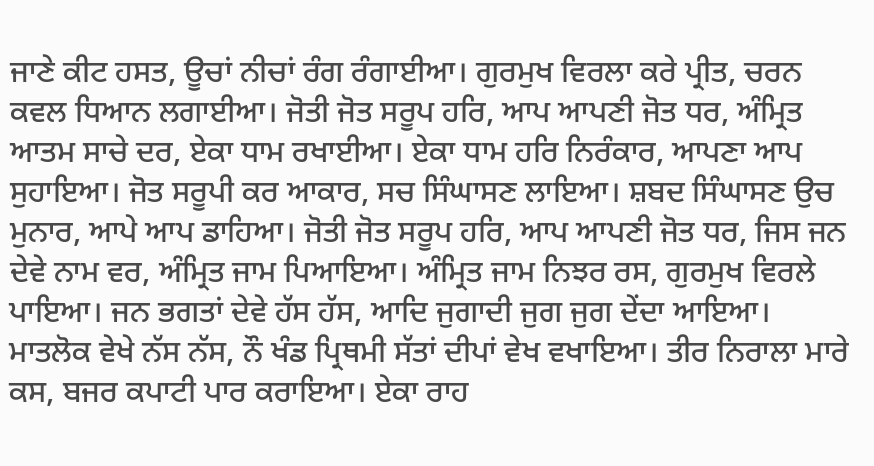ਜਾਣੇ ਕੀਟ ਹਸਤ, ਊਚਾਂ ਨੀਚਾਂ ਰੰਗ ਰੰਗਾਈਆ। ਗੁਰਮੁਖ ਵਿਰਲਾ ਕਰੇ ਪ੍ਰੀਤ, ਚਰਨ ਕਵਲ ਧਿਆਨ ਲਗਾਈਆ। ਜੋਤੀ ਜੋਤ ਸਰੂਪ ਹਰਿ, ਆਪ ਆਪਣੀ ਜੋਤ ਧਰ, ਅੰਮ੍ਰਿਤ ਆਤਮ ਸਾਚੇ ਦਰ, ਏਕਾ ਧਾਮ ਰਖਾਈਆ। ਏਕਾ ਧਾਮ ਹਰਿ ਨਿਰੰਕਾਰ, ਆਪਣਾ ਆਪ ਸੁਹਾਇਆ। ਜੋਤ ਸਰੂਪੀ ਕਰ ਆਕਾਰ, ਸਚ ਸਿੰਘਾਸਣ ਲਾਇਆ। ਸ਼ਬਦ ਸਿੰਘਾਸਣ ਉਚ ਮੁਨਾਰ, ਆਪੇ ਆਪ ਡਾਹਿਆ। ਜੋਤੀ ਜੋਤ ਸਰੂਪ ਹਰਿ, ਆਪ ਆਪਣੀ ਜੋਤ ਧਰ, ਜਿਸ ਜਨ ਦੇਵੇ ਨਾਮ ਵਰ, ਅੰਮ੍ਰਿਤ ਜਾਮ ਪਿਆਇਆ। ਅੰਮ੍ਰਿਤ ਜਾਮ ਨਿਝਰ ਰਸ, ਗੁਰਮੁਖ ਵਿਰਲੇ ਪਾਇਆ। ਜਨ ਭਗਤਾਂ ਦੇਵੇ ਹੱਸ ਹੱਸ, ਆਦਿ ਜੁਗਾਦੀ ਜੁਗ ਜੁਗ ਦੇਂਦਾ ਆਇਆ। ਮਾਤਲੋਕ ਵੇਖੇ ਨੱਸ ਨੱਸ, ਨੌ ਖੰਡ ਪ੍ਰਿਥਮੀ ਸੱਤਾਂ ਦੀਪਾਂ ਵੇਖ ਵਖਾਇਆ। ਤੀਰ ਨਿਰਾਲਾ ਮਾਰੇ ਕਸ, ਬਜਰ ਕਪਾਟੀ ਪਾਰ ਕਰਾਇਆ। ਏਕਾ ਰਾਹ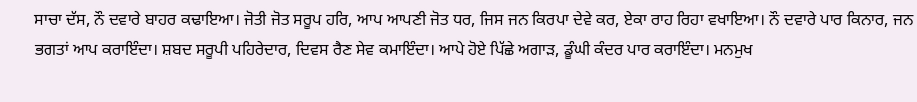ਸਾਚਾ ਦੱਸ, ਨੌ ਦਵਾਰੇ ਬਾਹਰ ਕਢਾਇਆ। ਜੋਤੀ ਜੋਤ ਸਰੂਪ ਹਰਿ, ਆਪ ਆਪਣੀ ਜੋਤ ਧਰ, ਜਿਸ ਜਨ ਕਿਰਪਾ ਦੇਵੇ ਕਰ, ਏਕਾ ਰਾਹ ਰਿਹਾ ਵਖਾਇਆ। ਨੌ ਦਵਾਰੇ ਪਾਰ ਕਿਨਾਰ, ਜਨ ਭਗਤਾਂ ਆਪ ਕਰਾਇੰਦਾ। ਸ਼ਬਦ ਸਰੂਪੀ ਪਹਿਰੇਦਾਰ, ਦਿਵਸ ਰੈਣ ਸੇਵ ਕਮਾਇੰਦਾ। ਆਪੇ ਹੋਏ ਪਿੱਛੇ ਅਗਾੜ, ਡੂੰਘੀ ਕੰਦਰ ਪਾਰ ਕਰਾਇੰਦਾ। ਮਨਮੁਖ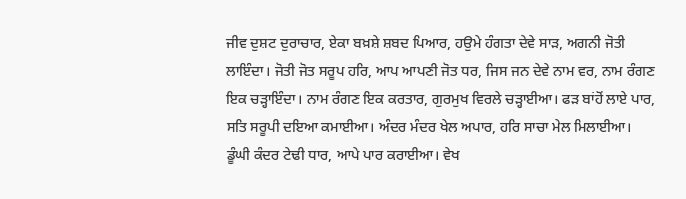ਜੀਵ ਦੁਸ਼ਟ ਦੁਰਾਚਾਰ, ਏਕਾ ਬਖ਼ਸ਼ੇ ਸ਼ਬਦ ਪਿਆਰ, ਹਉਮੇ ਹੰਗਤਾ ਦੇਵੇ ਸਾੜ, ਅਗਨੀ ਜੋਤੀ ਲਾਇੰਦਾ। ਜੋਤੀ ਜੋਤ ਸਰੂਪ ਹਰਿ, ਆਪ ਆਪਣੀ ਜੋਤ ਧਰ, ਜਿਸ ਜਨ ਦੇਵੇ ਨਾਮ ਵਰ, ਨਾਮ ਰੰਗਣ ਇਕ ਚੜ੍ਹਾਇੰਦਾ। ਨਾਮ ਰੰਗਣ ਇਕ ਕਰਤਾਰ, ਗੁਰਮੁਖ ਵਿਰਲੇ ਚੜ੍ਹਾਈਆ। ਫੜ ਬਾਂਹੋਂ ਲਾਏ ਪਾਰ, ਸਤਿ ਸਰੂਪੀ ਦਇਆ ਕਮਾਈਆ। ਅੰਦਰ ਮੰਦਰ ਖੇਲ ਅਪਾਰ, ਹਰਿ ਸਾਚਾ ਮੇਲ ਮਿਲਾਈਆ। ਡੂੰਘੀ ਕੰਦਰ ਟੇਢੀ ਧਾਰ, ਆਪੇ ਪਾਰ ਕਰਾਈਆ। ਵੇਖ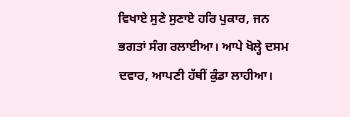ਵਿਖਾਏ ਸੁਣੇ ਸੁਣਾਏ ਹਰਿ ਪੁਕਾਰ, ਜਨ ਭਗਤਾਂ ਸੰਗ ਰਲਾਈਆ। ਆਪੇ ਖੋਲ੍ਹੇ ਦਸਮ ਦਵਾਰ, ਆਪਣੀ ਹੱਥੀਂ ਕੁੰਡਾ ਲਾਹੀਆ।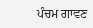ਪੰਚਮ ਗਾਵਣ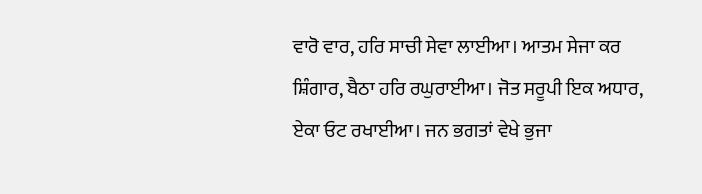ਵਾਰੋ ਵਾਰ, ਹਰਿ ਸਾਚੀ ਸੇਵਾ ਲਾਈਆ। ਆਤਮ ਸੇਜਾ ਕਰ ਸ਼ਿੰਗਾਰ, ਬੈਠਾ ਹਰਿ ਰਘੁਰਾਈਆ। ਜੋਤ ਸਰੂਪੀ ਇਕ ਅਧਾਰ, ਏਕਾ ਓਟ ਰਖਾਈਆ। ਜਨ ਭਗਤਾਂ ਵੇਖੇ ਭੁਜਾ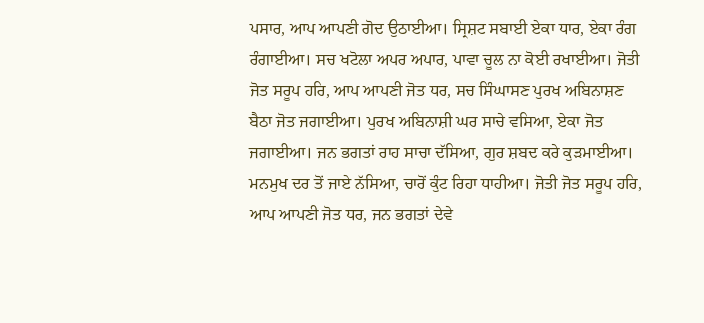ਪਸਾਰ, ਆਪ ਆਪਣੀ ਗੋਦ ਉਠਾਈਆ। ਸ੍ਰਿਸ਼ਟ ਸਬਾਈ ਏਕਾ ਧਾਰ, ਏਕਾ ਰੰਗ ਰੰਗਾਈਆ। ਸਚ ਖਟੋਲਾ ਅਪਰ ਅਪਾਰ, ਪਾਵਾ ਚੂਲ ਨਾ ਕੋਈ ਰਖਾਈਆ। ਜੋਤੀ ਜੋਤ ਸਰੂਪ ਹਰਿ, ਆਪ ਆਪਣੀ ਜੋਤ ਧਰ, ਸਚ ਸਿੰਘਾਸਣ ਪੁਰਖ ਅਬਿਨਾਸ਼ਣ ਬੈਠਾ ਜੋਤ ਜਗਾਈਆ। ਪੁਰਖ ਅਬਿਨਾਸ਼ੀ ਘਰ ਸਾਚੇ ਵਸਿਆ, ਏਕਾ ਜੋਤ ਜਗਾਈਆ। ਜਨ ਭਗਤਾਂ ਰਾਹ ਸਾਚਾ ਦੱਸਿਆ, ਗੁਰ ਸ਼ਬਦ ਕਰੇ ਕੁੜਮਾਈਆ। ਮਨਮੁਖ ਦਰ ਤੋਂ ਜਾਏ ਨੱਸਿਆ, ਚਾਰੋਂ ਕੁੰਟ ਰਿਹਾ ਧਾਹੀਆ। ਜੋਤੀ ਜੋਤ ਸਰੂਪ ਹਰਿ, ਆਪ ਆਪਣੀ ਜੋਤ ਧਰ, ਜਨ ਭਗਤਾਂ ਦੇਵੇ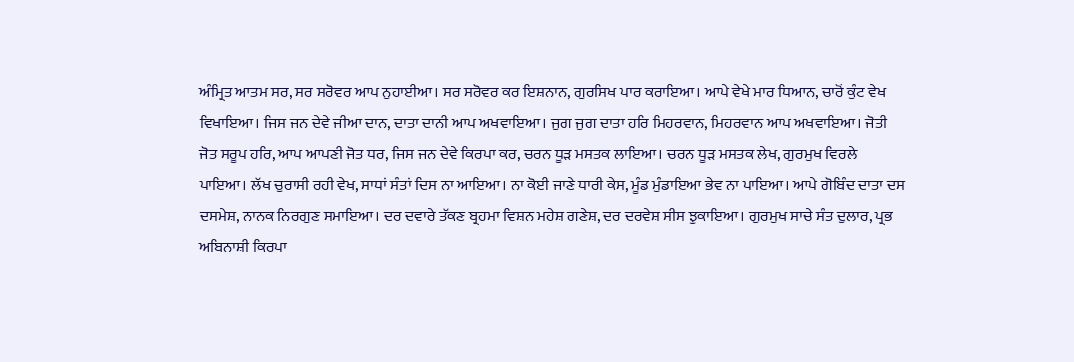ਅੰਮ੍ਰਿਤ ਆਤਮ ਸਰ, ਸਰ ਸਰੋਵਰ ਆਪ ਨੁਹਾਈਆ। ਸਰ ਸਰੋਵਰ ਕਰ ਇਸ਼ਨਾਨ, ਗੁਰਸਿਖ ਪਾਰ ਕਰਾਇਆ। ਆਪੇ ਵੇਖੇ ਮਾਰ ਧਿਆਨ, ਚਾਰੋਂ ਕੁੰਟ ਵੇਖ ਵਿਖਾਇਆ। ਜਿਸ ਜਨ ਦੇਵੇ ਜੀਆ ਦਾਨ, ਦਾਤਾ ਦਾਨੀ ਆਪ ਅਖਵਾਇਆ। ਜੁਗ ਜੁਗ ਦਾਤਾ ਹਰਿ ਮਿਹਰਵਾਨ, ਮਿਹਰਵਾਨ ਆਪ ਅਖਵਾਇਆ। ਜੋਤੀ ਜੋਤ ਸਰੂਪ ਹਰਿ, ਆਪ ਆਪਣੀ ਜੋਤ ਧਰ, ਜਿਸ ਜਨ ਦੇਵੇ ਕਿਰਪਾ ਕਰ, ਚਰਨ ਧੂੜ ਮਸਤਕ ਲਾਇਆ। ਚਰਨ ਧੂੜ ਮਸਤਕ ਲੇਖ, ਗੁਰਮੁਖ ਵਿਰਲੇ ਪਾਇਆ। ਲੱਖ ਚੁਰਾਸੀ ਰਹੀ ਵੇਖ, ਸਾਧਾਂ ਸੰਤਾਂ ਦਿਸ ਨਾ ਆਇਆ। ਨਾ ਕੋਈ ਜਾਣੇ ਧਾਰੀ ਕੇਸ, ਮੂੰਡ ਮੁੰਡਾਇਆ ਭੇਵ ਨਾ ਪਾਇਆ। ਆਪੇ ਗੋਬਿੰਦ ਦਾਤਾ ਦਸ ਦਸਮੇਸ਼, ਨਾਨਕ ਨਿਰਗੁਣ ਸਮਾਇਆ। ਦਰ ਦਵਾਰੇ ਤੱਕਣ ਬ੍ਰਹਮਾ ਵਿਸ਼ਨ ਮਹੇਸ਼ ਗਣੇਸ਼, ਦਰ ਦਰਵੇਸ਼ ਸੀਸ ਝੁਕਾਇਆ। ਗੁਰਮੁਖ ਸਾਚੇ ਸੰਤ ਦੁਲਾਰ, ਪ੍ਰਭ ਅਬਿਨਾਸ਼ੀ ਕਿਰਪਾ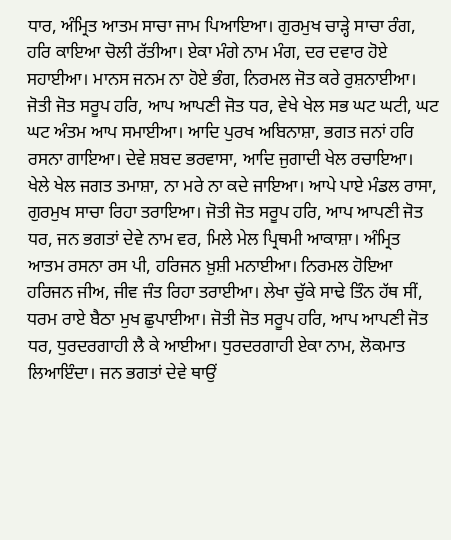ਧਾਰ, ਅੰਮ੍ਰਿਤ ਆਤਮ ਸਾਚਾ ਜਾਮ ਪਿਆਇਆ। ਗੁਰਮੁਖ ਚਾੜ੍ਹੇ ਸਾਚਾ ਰੰਗ, ਹਰਿ ਕਾਇਆ ਚੋਲੀ ਰੱਤੀਆ। ਏਕਾ ਮੰਗੇ ਨਾਮ ਮੰਗ, ਦਰ ਦਵਾਰ ਹੋਏ ਸਹਾਈਆ। ਮਾਨਸ ਜਨਮ ਨਾ ਹੋਏ ਭੰਗ, ਨਿਰਮਲ ਜੋਤ ਕਰੇ ਰੁਸ਼ਨਾਈਆ। ਜੋਤੀ ਜੋਤ ਸਰੂਪ ਹਰਿ, ਆਪ ਆਪਣੀ ਜੋਤ ਧਰ, ਵੇਖੇ ਖੇਲ ਸਭ ਘਟ ਘਟੀ, ਘਟ ਘਟ ਅੰਤਮ ਆਪ ਸਮਾਈਆ। ਆਦਿ ਪੁਰਖ ਅਬਿਨਾਸ਼ਾ, ਭਗਤ ਜਨਾਂ ਹਰਿ ਰਸਨਾ ਗਾਇਆ। ਦੇਵੇ ਸ਼ਬਦ ਭਰਵਾਸਾ, ਆਦਿ ਜੁਗਾਦੀ ਖੇਲ ਰਚਾਇਆ। ਖੇਲੇ ਖੇਲ ਜਗਤ ਤਮਾਸ਼ਾ, ਨਾ ਮਰੇ ਨਾ ਕਦੇ ਜਾਇਆ। ਆਪੇ ਪਾਏ ਮੰਡਲ ਰਾਸਾ, ਗੁਰਮੁਖ ਸਾਚਾ ਰਿਹਾ ਤਰਾਇਆ। ਜੋਤੀ ਜੋਤ ਸਰੂਪ ਹਰਿ, ਆਪ ਆਪਣੀ ਜੋਤ ਧਰ, ਜਨ ਭਗਤਾਂ ਦੇਵੇ ਨਾਮ ਵਰ, ਮਿਲੇ ਮੇਲ ਪ੍ਰਿਥਮੀ ਆਕਾਸ਼ਾ। ਅੰਮ੍ਰਿਤ ਆਤਮ ਰਸਨਾ ਰਸ ਪੀ, ਹਰਿਜਨ ਖ਼ੁਸ਼ੀ ਮਨਾਈਆ। ਨਿਰਮਲ ਹੋਇਆ ਹਰਿਜਨ ਜੀਅ, ਜੀਵ ਜੰਤ ਰਿਹਾ ਤਰਾਈਆ। ਲੇਖਾ ਚੁੱਕੇ ਸਾਢੇ ਤਿੰਨ ਹੱਥ ਸੀਂ, ਧਰਮ ਰਾਏ ਬੈਠਾ ਮੁਖ ਛੁਪਾਈਆ। ਜੋਤੀ ਜੋਤ ਸਰੂਪ ਹਰਿ, ਆਪ ਆਪਣੀ ਜੋਤ ਧਰ, ਧੁਰਦਰਗਾਹੀ ਲੈ ਕੇ ਆਈਆ। ਧੁਰਦਰਗਾਹੀ ਏਕਾ ਨਾਮ, ਲੋਕਮਾਤ ਲਿਆਇੰਦਾ। ਜਨ ਭਗਤਾਂ ਦੇਵੇ ਥਾਉਂ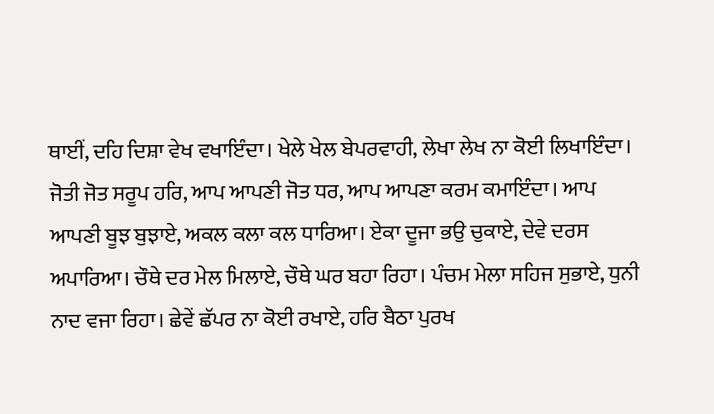ਥਾਈਂ, ਦਹਿ ਦਿਸ਼ਾ ਵੇਖ ਵਖਾਇੰਦਾ। ਖੇਲੇ ਖੇਲ ਬੇਪਰਵਾਹੀ, ਲੇਖਾ ਲੇਖ ਨਾ ਕੋਈ ਲਿਖਾਇੰਦਾ। ਜੋਤੀ ਜੋਤ ਸਰੂਪ ਹਰਿ, ਆਪ ਆਪਣੀ ਜੋਤ ਧਰ, ਆਪ ਆਪਣਾ ਕਰਮ ਕਮਾਇੰਦਾ। ਆਪ ਆਪਣੀ ਬੂਝ ਬੁਝਾਏ, ਅਕਲ ਕਲਾ ਕਲ ਧਾਰਿਆ। ਏਕਾ ਦੂਜਾ ਭਉ ਚੁਕਾਏ, ਦੇਵੇ ਦਰਸ ਅਪਾਰਿਆ। ਚੌਥੇ ਦਰ ਮੇਲ ਮਿਲਾਏ, ਚੌਥੇ ਘਰ ਬਹਾ ਰਿਹਾ। ਪੰਚਮ ਮੇਲਾ ਸਹਿਜ ਸੁਭਾਏ, ਧੁਨੀ ਨਾਦ ਵਜਾ ਰਿਹਾ। ਛੇਵੇਂ ਛੱਪਰ ਨਾ ਕੋਈ ਰਖਾਏ, ਹਰਿ ਬੈਠਾ ਪੁਰਖ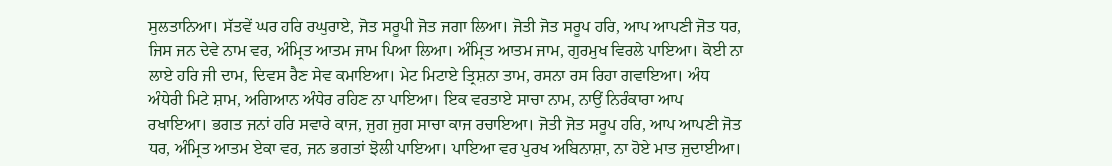ਸੁਲਤਾਨਿਆ। ਸੱਤਵੇਂ ਘਰ ਹਰਿ ਰਘੁਰਾਏ, ਜੋਤ ਸਰੂਪੀ ਜੋਤ ਜਗਾ ਲਿਆ। ਜੋਤੀ ਜੋਤ ਸਰੂਪ ਹਰਿ, ਆਪ ਆਪਣੀ ਜੋਤ ਧਰ, ਜਿਸ ਜਨ ਦੇਵੇ ਨਾਮ ਵਰ, ਅੰਮ੍ਰਿਤ ਆਤਮ ਜਾਮ ਪਿਆ ਲਿਆ। ਅੰਮ੍ਰਿਤ ਆਤਮ ਜਾਮ, ਗੁਰਮੁਖ ਵਿਰਲੇ ਪਾਇਆ। ਕੋਈ ਨਾ ਲਾਏ ਹਰਿ ਜੀ ਦਾਮ, ਦਿਵਸ ਰੈਣ ਸੇਵ ਕਮਾਇਆ। ਮੇਟ ਮਿਟਾਏ ਤ੍ਰਿਸ਼ਨਾ ਤਾਮ, ਰਸਨਾ ਰਸ ਰਿਹਾ ਗਵਾਇਆ। ਅੰਧ ਅੰਧੇਰੀ ਮਿਟੇ ਸ਼ਾਮ, ਅਗਿਆਨ ਅੰਧੇਰ ਰਹਿਣ ਨਾ ਪਾਇਆ। ਇਕ ਵਰਤਾਏ ਸਾਚਾ ਨਾਮ, ਨਾਉਂ ਨਿਰੰਕਾਰਾ ਆਪ ਰਖਾਇਆ। ਭਗਤ ਜਨਾਂ ਹਰਿ ਸਵਾਰੇ ਕਾਜ, ਜੁਗ ਜੁਗ ਸਾਚਾ ਕਾਜ ਰਚਾਇਆ। ਜੋਤੀ ਜੋਤ ਸਰੂਪ ਹਰਿ, ਆਪ ਆਪਣੀ ਜੋਤ ਧਰ, ਅੰਮ੍ਰਿਤ ਆਤਮ ਏਕਾ ਵਰ, ਜਨ ਭਗਤਾਂ ਝੋਲੀ ਪਾਇਆ। ਪਾਇਆ ਵਰ ਪੁਰਖ ਅਬਿਨਾਸ਼ਾ, ਨਾ ਹੋਏ ਮਾਤ ਜੁਦਾਈਆ।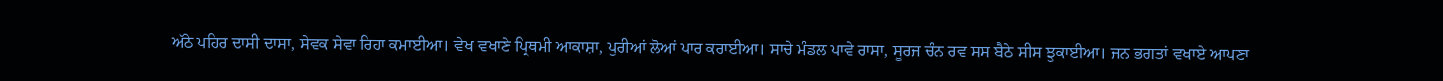ਅੱਠੇ ਪਹਿਰ ਦਾਸੀ ਦਾਸਾ, ਸੇਵਕ ਸੇਵਾ ਰਿਹਾ ਕਮਾਈਆ। ਵੇਖ ਵਖਾਣੇ ਪ੍ਰਿਥਮੀ ਆਕਾਸ਼ਾ, ਪੁਰੀਆਂ ਲੋਆਂ ਪਾਰ ਕਰਾਈਆ। ਸਾਚੇ ਮੰਡਲ ਪਾਵੇ ਰਾਸਾ, ਸੂਰਜ ਚੰਨ ਰਵ ਸਸ ਬੈਠੇ ਸੀਸ ਝੁਕਾਈਆ। ਜਨ ਭਗਤਾਂ ਵਖਾਏ ਆਪਣਾ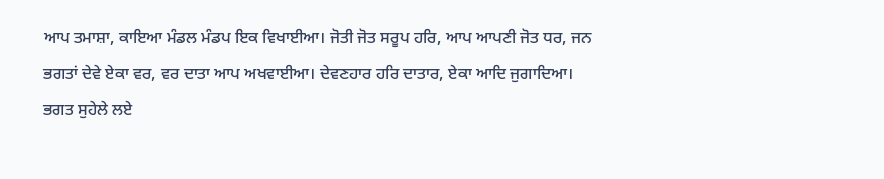ਆਪ ਤਮਾਸ਼ਾ, ਕਾਇਆ ਮੰਡਲ ਮੰਡਪ ਇਕ ਵਿਖਾਈਆ। ਜੋਤੀ ਜੋਤ ਸਰੂਪ ਹਰਿ, ਆਪ ਆਪਣੀ ਜੋਤ ਧਰ, ਜਨ ਭਗਤਾਂ ਦੇਵੇ ਏਕਾ ਵਰ, ਵਰ ਦਾਤਾ ਆਪ ਅਖਵਾਈਆ। ਦੇਵਣਹਾਰ ਹਰਿ ਦਾਤਾਰ, ਏਕਾ ਆਦਿ ਜੁਗਾਦਿਆ। ਭਗਤ ਸੁਹੇਲੇ ਲਏ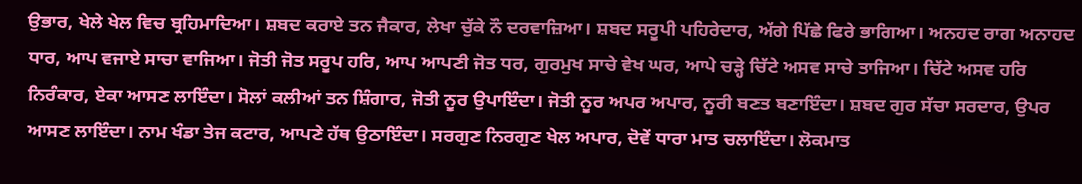ਉਭਾਰ, ਖੇਲੇ ਖੇਲ ਵਿਚ ਬ੍ਰਹਿਮਾਦਿਆ। ਸ਼ਬਦ ਕਰਾਏ ਤਨ ਜੈਕਾਰ, ਲੇਖਾ ਚੁੱਕੇ ਨੌ ਦਰਵਾਜ਼ਿਆ। ਸ਼ਬਦ ਸਰੂਪੀ ਪਹਿਰੇਦਾਰ, ਅੱਗੇ ਪਿੱਛੇ ਫਿਰੇ ਭਾਗਿਆ। ਅਨਹਦ ਰਾਗ ਅਨਾਹਦ ਧਾਰ, ਆਪ ਵਜਾਏ ਸਾਚਾ ਵਾਜਿਆ। ਜੋਤੀ ਜੋਤ ਸਰੂਪ ਹਰਿ, ਆਪ ਆਪਣੀ ਜੋਤ ਧਰ, ਗੁਰਮੁਖ ਸਾਚੇ ਵੇਖ ਘਰ, ਆਪੇ ਚੜ੍ਹੇ ਚਿੱਟੇ ਅਸਵ ਸਾਚੇ ਤਾਜਿਆ। ਚਿੱਟੇ ਅਸਵ ਹਰਿ ਨਿਰੰਕਾਰ, ਏਕਾ ਆਸਣ ਲਾਇੰਦਾ। ਸੋਲਾਂ ਕਲੀਆਂ ਤਨ ਸ਼ਿੰਗਾਰ, ਜੋਤੀ ਨੂਰ ਉਪਾਇੰਦਾ। ਜੋਤੀ ਨੂਰ ਅਪਰ ਅਪਾਰ, ਨੂਰੀ ਬਣਤ ਬਣਾਇੰਦਾ। ਸ਼ਬਦ ਗੁਰ ਸੱਚਾ ਸਰਦਾਰ, ਉਪਰ ਆਸਣ ਲਾਇੰਦਾ। ਨਾਮ ਖੰਡਾ ਤੇਜ ਕਟਾਰ, ਆਪਣੇ ਹੱਥ ਉਠਾਇੰਦਾ। ਸਰਗੁਣ ਨਿਰਗੁਣ ਖੇਲ ਅਪਾਰ, ਦੋਵੇਂ ਧਾਰਾ ਮਾਤ ਚਲਾਇੰਦਾ। ਲੋਕਮਾਤ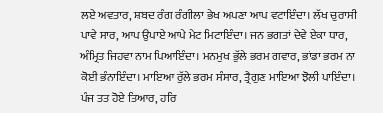ਲਏ ਅਵਤਾਰ, ਸ਼ਬਦ ਰੰਗ ਰੰਗੀਲਾ ਭੇਖ ਅਪਣਾ ਆਪ ਵਟਾਇੰਦਾ। ਲੱਖ ਚੁਰਾਸੀ ਪਾਵੇ ਸਾਰ, ਆਪ ਉਪਾਏ ਆਪੇ ਮੇਟ ਮਿਟਾਇੰਦਾ। ਜਨ ਭਗਤਾਂ ਦੇਵੇ ਏਕਾ ਧਾਰ, ਅੰਮ੍ਰਿਤ ਜਿਹਵਾ ਨਾਮ ਪਿਆਇੰਦਾ। ਮਨਮੁਖ ਭੁੱਲੇ ਭਰਮ ਗਵਾਰ, ਭਾਂਡਾ ਭਰਮ ਨਾ ਕੋਈ ਭੰਨਾਇੰਦਾ। ਮਾਇਆ ਰੁੱਲੇ ਭਰਮ ਸੰਸਾਰ, ਤ੍ਰੈਗੁਣ ਮਾਇਆ ਝੋਲੀ ਪਾਇੰਦਾ। ਪੰਜ ਤਤ ਹੋਏ ਤਿਆਰ, ਹਰਿ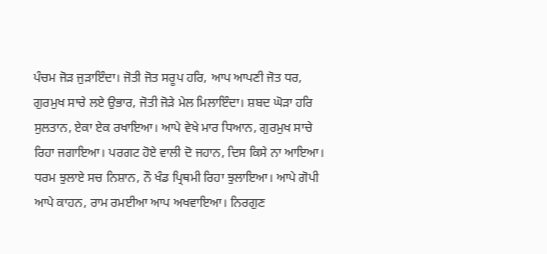ਪੰਚਮ ਜੋੜ ਜੁੜਾਇੰਦਾ। ਜੋਤੀ ਜੋਤ ਸਰੂਪ ਹਰਿ, ਆਪ ਆਪਣੀ ਜੋਤ ਧਰ, ਗੁਰਮੁਖ ਸਾਚੇ ਲਏ ਉਭਾਰ, ਜੋਤੀ ਜੋੜੇ ਮੇਲ ਮਿਲਾਇੰਦਾ। ਸ਼ਬਦ ਘੋੜਾ ਹਰਿ ਸੁਲਤਾਨ, ਏਕਾ ਏਕ ਰਖਾਇਆ। ਆਪੇ ਵੇਖੇ ਮਾਰ ਧਿਆਨ, ਗੁਰਮੁਖ ਸਾਚੇ ਰਿਹਾ ਜਗਾਇਆ। ਪਰਗਟ ਹੋਏ ਵਾਲੀ ਦੋ ਜਹਾਨ, ਦਿਸ ਕਿਸੇ ਨਾ ਆਇਆ। ਧਰਮ ਝੁਲਾਏ ਸਚ ਨਿਸ਼ਾਨ, ਨੌ ਖੰਡ ਪ੍ਰਿਥਮੀ ਰਿਹਾ ਝੁਲਾਇਆ। ਆਪੇ ਗੋਪੀ ਆਪੇ ਕਾਹਨ, ਰਾਮ ਰਮਈਆ ਆਪ ਅਖਵਾਇਆ। ਨਿਰਗੁਣ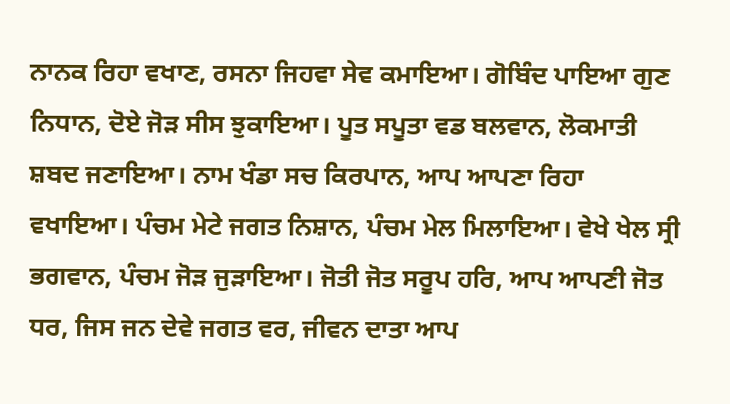ਨਾਨਕ ਰਿਹਾ ਵਖਾਣ, ਰਸਨਾ ਜਿਹਵਾ ਸੇਵ ਕਮਾਇਆ। ਗੋਬਿੰਦ ਪਾਇਆ ਗੁਣ ਨਿਧਾਨ, ਦੋਏ ਜੋੜ ਸੀਸ ਝੁਕਾਇਆ। ਪੂਤ ਸਪੂਤਾ ਵਡ ਬਲਵਾਨ, ਲੋਕਮਾਤੀ ਸ਼ਬਦ ਜਣਾਇਆ। ਨਾਮ ਖੰਡਾ ਸਚ ਕਿਰਪਾਨ, ਆਪ ਆਪਣਾ ਰਿਹਾ ਵਖਾਇਆ। ਪੰਚਮ ਮੇਟੇ ਜਗਤ ਨਿਸ਼ਾਨ, ਪੰਚਮ ਮੇਲ ਮਿਲਾਇਆ। ਵੇਖੇ ਖੇਲ ਸ੍ਰੀ ਭਗਵਾਨ, ਪੰਚਮ ਜੋੜ ਜੁੜਾਇਆ। ਜੋਤੀ ਜੋਤ ਸਰੂਪ ਹਰਿ, ਆਪ ਆਪਣੀ ਜੋਤ ਧਰ, ਜਿਸ ਜਨ ਦੇਵੇ ਜਗਤ ਵਰ, ਜੀਵਨ ਦਾਤਾ ਆਪ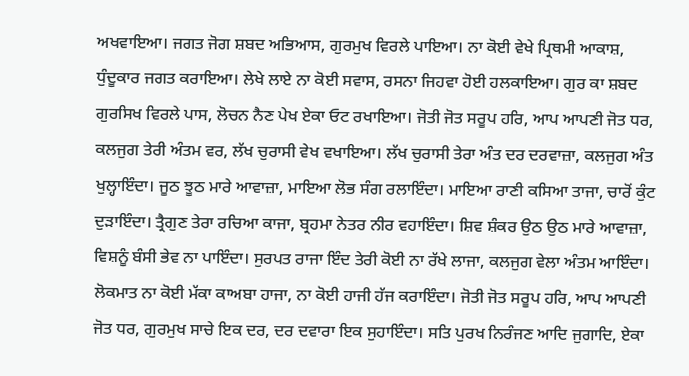ਅਖਵਾਇਆ। ਜਗਤ ਜੋਗ ਸ਼ਬਦ ਅਭਿਆਸ, ਗੁਰਮੁਖ ਵਿਰਲੇ ਪਾਇਆ। ਨਾ ਕੋਈ ਵੇਖੇ ਪ੍ਰਿਥਮੀ ਆਕਾਸ਼, ਧੁੰਦੂਕਾਰ ਜਗਤ ਕਰਾਇਆ। ਲੇਖੇ ਲਾਏ ਨਾ ਕੋਈ ਸਵਾਸ, ਰਸਨਾ ਜਿਹਵਾ ਹੋਈ ਹਲਕਾਇਆ। ਗੁਰ ਕਾ ਸ਼ਬਦ ਗੁਰਸਿਖ ਵਿਰਲੇ ਪਾਸ, ਲੋਚਨ ਨੈਣ ਪੇਖ ਏਕਾ ਓਟ ਰਖਾਇਆ। ਜੋਤੀ ਜੋਤ ਸਰੂਪ ਹਰਿ, ਆਪ ਆਪਣੀ ਜੋਤ ਧਰ, ਕਲਜੁਗ ਤੇਰੀ ਅੰਤਮ ਵਰ, ਲੱਖ ਚੁਰਾਸੀ ਵੇਖ ਵਖਾਇਆ। ਲੱਖ ਚੁਰਾਸੀ ਤੇਰਾ ਅੰਤ ਦਰ ਦਰਵਾਜ਼ਾ, ਕਲਜੁਗ ਅੰਤ ਖੁਲ੍ਹਾਇੰਦਾ। ਜੂਠ ਝੂਠ ਮਾਰੇ ਆਵਾਜ਼ਾ, ਮਾਇਆ ਲੋਭ ਸੰਗ ਰਲਾਇੰਦਾ। ਮਾਇਆ ਰਾਣੀ ਕਸਿਆ ਤਾਜਾ, ਚਾਰੋਂ ਕੁੰਟ ਦੁੜਾਇੰਦਾ। ਤ੍ਰੈਗੁਣ ਤੇਰਾ ਰਚਿਆ ਕਾਜਾ, ਬ੍ਰਹਮਾ ਨੇਤਰ ਨੀਰ ਵਹਾਇੰਦਾ। ਸ਼ਿਵ ਸ਼ੰਕਰ ਉਠ ਉਠ ਮਾਰੇ ਆਵਾਜ਼ਾ, ਵਿਸ਼ਨੂੰ ਬੰਸੀ ਭੇਵ ਨਾ ਪਾਇੰਦਾ। ਸੁਰਪਤ ਰਾਜਾ ਇੰਦ ਤੇਰੀ ਕੋਈ ਨਾ ਰੱਖੇ ਲਾਜਾ, ਕਲਜੁਗ ਵੇਲਾ ਅੰਤਮ ਆਇੰਦਾ। ਲੋਕਮਾਤ ਨਾ ਕੋਈ ਮੱਕਾ ਕਾਅਬਾ ਹਾਜਾ, ਨਾ ਕੋਈ ਹਾਜੀ ਹੱਜ ਕਰਾਇੰਦਾ। ਜੋਤੀ ਜੋਤ ਸਰੂਪ ਹਰਿ, ਆਪ ਆਪਣੀ ਜੋਤ ਧਰ, ਗੁਰਮੁਖ ਸਾਚੇ ਇਕ ਦਰ, ਦਰ ਦਵਾਰਾ ਇਕ ਸੁਹਾਇੰਦਾ। ਸਤਿ ਪੁਰਖ ਨਿਰੰਜਣ ਆਦਿ ਜੁਗਾਦਿ, ਏਕਾ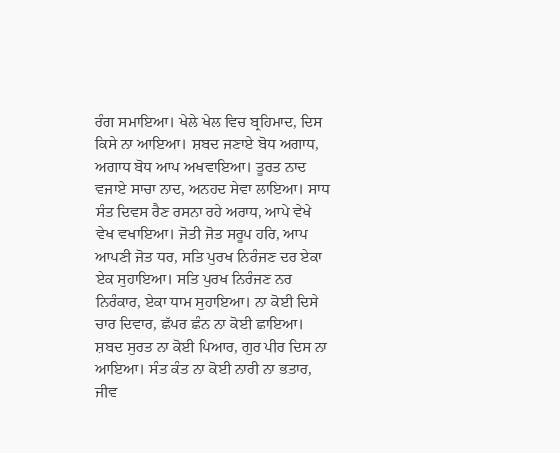ਰੰਗ ਸਮਾਇਆ। ਖੇਲੇ ਖੇਲ ਵਿਚ ਬ੍ਰਹਿਮਾਦ, ਦਿਸ ਕਿਸੇ ਨਾ ਆਇਆ। ਸ਼ਬਦ ਜਣਾਏ ਬੋਧ ਅਗਾਧ, ਅਗਾਧ ਬੋਧ ਆਪ ਅਖਵਾਇਆ। ਤੂਰਤ ਨਾਦ ਵਜਾਏ ਸਾਚਾ ਨਾਦ, ਅਨਹਦ ਸੇਵਾ ਲਾਇਆ। ਸਾਧ ਸੰਤ ਦਿਵਸ ਰੈਣ ਰਸਨਾ ਰਹੇ ਅਰਾਧ, ਆਪੇ ਵੇਖੇ ਵੇਖ ਵਖਾਇਆ। ਜੋਤੀ ਜੋਤ ਸਰੂਪ ਹਰਿ, ਆਪ ਆਪਣੀ ਜੋਤ ਧਰ, ਸਤਿ ਪੁਰਖ ਨਿਰੰਜਣ ਦਰ ਏਕਾ ਏਕ ਸੁਹਾਇਆ। ਸਤਿ ਪੁਰਖ ਨਿਰੰਜਣ ਨਰ ਨਿਰੰਕਾਰ, ਏਕਾ ਧਾਮ ਸੁਹਾਇਆ। ਨਾ ਕੋਈ ਦਿਸੇ ਚਾਰ ਦਿਵਾਰ, ਛੱਪਰ ਛੰਨ ਨਾ ਕੋਈ ਛਾਇਆ। ਸ਼ਬਦ ਸੁਰਤ ਨਾ ਕੋਈ ਪਿਆਰ, ਗੁਰ ਪੀਰ ਦਿਸ ਨਾ ਆਇਆ। ਸੰਤ ਕੰਤ ਨਾ ਕੋਈ ਨਾਰੀ ਨਾ ਭਤਾਰ, ਜੀਵ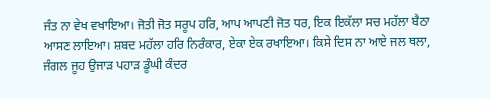ਜੰਤ ਨਾ ਵੇਖ ਵਖਾਇਆ। ਜੋਤੀ ਜੋਤ ਸਰੂਪ ਹਰਿ, ਆਪ ਆਪਣੀ ਜੋਤ ਧਰ, ਇਕ ਇਕੱਲਾ ਸਚ ਮਹੱਲਾ ਬੈਠਾ ਆਸਣ ਲਾਇਆ। ਸ਼ਬਦ ਮਹੱਲਾ ਹਰਿ ਨਿਰੰਕਾਰ, ਏਕਾ ਏਕ ਰਖਾਇਆ। ਕਿਸੇ ਦਿਸ ਨਾ ਆਏ ਜਲ ਥਲਾ, ਜੰਗਲ ਜੂਹ ਉਜਾੜ ਪਹਾੜ ਡੂੰਘੀ ਕੰਦਰ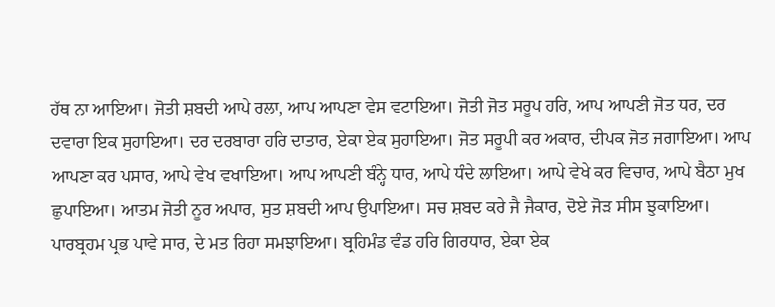ਹੱਥ ਨਾ ਆਇਆ। ਜੋਤੀ ਸ਼ਬਦੀ ਆਪੇ ਰਲਾ, ਆਪ ਆਪਣਾ ਵੇਸ ਵਟਾਇਆ। ਜੋਤੀ ਜੋਤ ਸਰੂਪ ਹਰਿ, ਆਪ ਆਪਣੀ ਜੋਤ ਧਰ, ਦਰ ਦਵਾਰਾ ਇਕ ਸੁਹਾਇਆ। ਦਰ ਦਰਬਾਰਾ ਹਰਿ ਦਾਤਾਰ, ਏਕਾ ਏਕ ਸੁਹਾਇਆ। ਜੋਤ ਸਰੂਪੀ ਕਰ ਅਕਾਰ, ਦੀਪਕ ਜੋਤ ਜਗਾਇਆ। ਆਪ ਆਪਣਾ ਕਰ ਪਸਾਰ, ਆਪੇ ਵੇਖ ਵਖਾਇਆ। ਆਪ ਆਪਣੀ ਬੰਨ੍ਹੇ ਧਾਰ, ਆਪੇ ਧੰਦੇ ਲਾਇਆ। ਆਪੇ ਵੇਖੇ ਕਰ ਵਿਚਾਰ, ਆਪੇ ਬੈਠਾ ਮੁਖ ਛੁਪਾਇਆ। ਆਤਮ ਜੋਤੀ ਨੂਰ ਅਪਾਰ, ਸੁਤ ਸ਼ਬਦੀ ਆਪ ਉਪਾਇਆ। ਸਚ ਸ਼ਬਦ ਕਰੇ ਜੈ ਜੈਕਾਰ, ਦੋਏ ਜੋੜ ਸੀਸ ਝੁਕਾਇਆ। ਪਾਰਬ੍ਰਹਮ ਪ੍ਰਭ ਪਾਵੇ ਸਾਰ, ਦੇ ਮਤ ਰਿਹਾ ਸਮਝਾਇਆ। ਬ੍ਰਹਿਮੰਡ ਵੰਡ ਹਰਿ ਗਿਰਧਾਰ, ਏਕਾ ਏਕ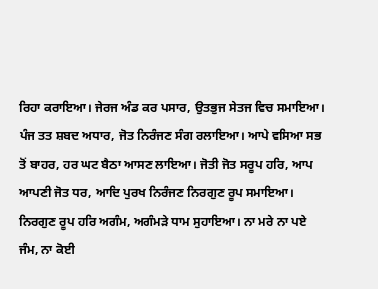ਰਿਹਾ ਕਰਾਇਆ। ਜੇਰਜ ਅੰਡ ਕਰ ਪਸਾਰ, ਉਤਭੁਜ ਸੇਤਜ ਵਿਚ ਸਮਾਇਆ। ਪੰਜ ਤਤ ਸ਼ਬਦ ਅਧਾਰ, ਜੋਤ ਨਿਰੰਜਣ ਸੰਗ ਰਲਾਇਆ। ਆਪੇ ਵਸਿਆ ਸਭ ਤੋਂ ਬਾਹਰ, ਹਰ ਘਟ ਬੈਠਾ ਆਸਣ ਲਾਇਆ। ਜੋਤੀ ਜੋਤ ਸਰੂਪ ਹਰਿ, ਆਪ ਆਪਣੀ ਜੋਤ ਧਰ, ਆਦਿ ਪੁਰਖ ਨਿਰੰਜਣ ਨਿਰਗੁਣ ਰੂਪ ਸਮਾਇਆ। ਨਿਰਗੁਣ ਰੂਪ ਹਰਿ ਅਗੰਮ, ਅਗੰਮੜੇ ਧਾਮ ਸੁਹਾਇਆ। ਨਾ ਮਰੇ ਨਾ ਪਏ ਜੰਮ, ਨਾ ਕੋਈ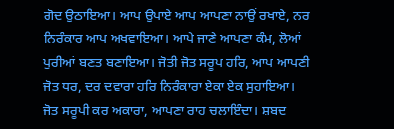ਗੋਦ ਉਠਾਇਆ। ਆਪ ਉਪਾਏ ਆਪ ਆਪਣਾ ਨਾਉਂ ਰਖਾਏ, ਨਰ ਨਿਰੰਕਾਰ ਆਪ ਅਖਵਾਇਆ। ਆਪੇ ਜਾਣੇ ਆਪਣਾ ਕੰਮ, ਲੋਆਂ ਪੁਰੀਆਂ ਬਣਤ ਬਣਾਇਆ। ਜੋਤੀ ਜੋਤ ਸਰੂਪ ਹਰਿ, ਆਪ ਆਪਣੀ ਜੋਤ ਧਰ, ਦਰ ਦਵਾਰਾ ਹਰਿ ਨਿਰੰਕਾਰਾ ਏਕਾ ਏਕ ਸੁਹਾਇਆ। ਜੋਤ ਸਰੂਪੀ ਕਰ ਅਕਾਰਾ, ਆਪਣਾ ਰਾਹ ਚਲਾਇੰਦਾ। ਸ਼ਬਦ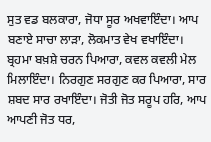ਸੁਤ ਵਡ ਬਲਕਾਰਾ, ਜੋਧਾ ਸੂਰ ਅਖਵਾਇੰਦਾ। ਆਪ ਬਣਾਏ ਸਾਚਾ ਲਾੜਾ, ਲੋਕਮਾਤ ਵੇਖ ਵਖਾਇੰਦਾ। ਬ੍ਰਹਮਾ ਬਖ਼ਸ਼ੇ ਚਰਨ ਪਿਆਰਾ, ਕਵਲ ਕਵਲੀ ਮੇਲ ਮਿਲਾਇੰਦਾ। ਨਿਰਗੁਣ ਸਰਗੁਣ ਕਰ ਪਿਆਰਾ, ਸਾਰ ਸ਼ਬਦ ਸਾਰ ਰਖਾਇੰਦਾ। ਜੋਤੀ ਜੋਤ ਸਰੂਪ ਹਰਿ, ਆਪ ਆਪਣੀ ਜੋਤ ਧਰ,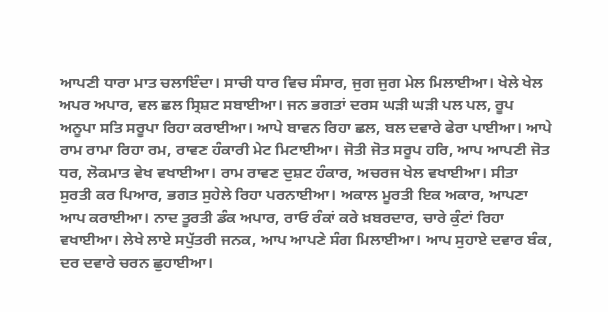ਆਪਣੀ ਧਾਰਾ ਮਾਤ ਚਲਾਇੰਦਾ। ਸਾਚੀ ਧਾਰ ਵਿਚ ਸੰਸਾਰ, ਜੁਗ ਜੁਗ ਮੇਲ ਮਿਲਾਈਆ। ਖੇਲੇ ਖੇਲ ਅਪਰ ਅਪਾਰ, ਵਲ ਛਲ ਸ੍ਰਿਸ਼ਟ ਸਬਾਈਆ। ਜਨ ਭਗਤਾਂ ਦਰਸ ਘੜੀ ਘੜੀ ਪਲ ਪਲ, ਰੂਪ ਅਨੂਪਾ ਸਤਿ ਸਰੂਪਾ ਰਿਹਾ ਕਰਾਈਆ। ਆਪੇ ਬਾਵਨ ਰਿਹਾ ਛਲ, ਬਲ ਦਵਾਰੇ ਫੇਰਾ ਪਾਈਆ। ਆਪੇ ਰਾਮ ਰਾਮਾ ਰਿਹਾ ਰਮ, ਰਾਵਣ ਹੰਕਾਰੀ ਮੇਟ ਮਿਟਾਈਆ। ਜੋਤੀ ਜੋਤ ਸਰੂਪ ਹਰਿ, ਆਪ ਆਪਣੀ ਜੋਤ ਧਰ, ਲੋਕਮਾਤ ਵੇਖ ਵਖਾਈਆ। ਰਾਮ ਰਾਵਣ ਦੁਸ਼ਟ ਹੰਕਾਰ, ਅਚਰਜ ਖੇਲ ਵਖਾਈਆ। ਸੀਤਾ ਸੁਰਤੀ ਕਰ ਪਿਆਰ, ਭਗਤ ਸੁਹੇਲੇ ਰਿਹਾ ਪਰਨਾਈਆ। ਅਕਾਲ ਮੂਰਤੀ ਇਕ ਅਕਾਰ, ਆਪਣਾ ਆਪ ਕਰਾਈਆ। ਨਾਦ ਤੂਰਤੀ ਡੰਕ ਅਪਾਰ, ਰਾਓ ਰੰਕਾਂ ਕਰੇ ਖ਼ਬਰਦਾਰ, ਚਾਰੇ ਕੁੰਟਾਂ ਰਿਹਾ ਵਖਾਈਆ। ਲੇਖੇ ਲਾਏ ਸਪੁੱਤਰੀ ਜਨਕ, ਆਪ ਆਪਣੇ ਸੰਗ ਮਿਲਾਈਆ। ਆਪ ਸੁਹਾਏ ਦਵਾਰ ਬੰਕ, ਦਰ ਦਵਾਰੇ ਚਰਨ ਛੁਹਾਈਆ।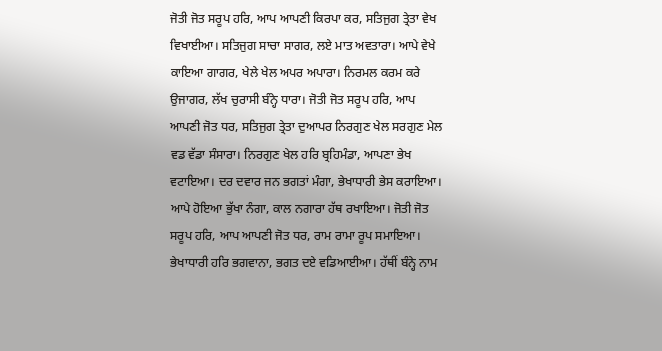ਜੋਤੀ ਜੋਤ ਸਰੂਪ ਹਰਿ, ਆਪ ਆਪਣੀ ਕਿਰਪਾ ਕਰ, ਸਤਿਜੁਗ ਤ੍ਰੇਤਾ ਵੇਖ ਵਿਖਾਈਆ। ਸਤਿਜੁਗ ਸਾਚਾ ਸਾਗਰ, ਲਏ ਮਾਤ ਅਵਤਾਰਾ। ਆਪੇ ਵੇਖੇ ਕਾਇਆ ਗਾਗਰ, ਖੇਲੇ ਖੇਲ ਅਪਰ ਅਪਾਰਾ। ਨਿਰਮਲ ਕਰਮ ਕਰੇ ਉਜਾਗਰ, ਲੱਖ ਚੁਰਾਸੀ ਬੰਨ੍ਹੇ ਧਾਰਾ। ਜੋਤੀ ਜੋਤ ਸਰੂਪ ਹਰਿ, ਆਪ ਆਪਣੀ ਜੋਤ ਧਰ, ਸਤਿਜੁਗ ਤ੍ਰੇਤਾ ਦੁਆਪਰ ਨਿਰਗੁਣ ਖੇਲ ਸਰਗੁਣ ਮੇਲ ਵਡ ਵੱਡਾ ਸੰਸਾਰਾ। ਨਿਰਗੁਣ ਖੇਲ ਹਰਿ ਬ੍ਰਹਿਮੰਡਾ, ਆਪਣਾ ਭੇਖ ਵਟਾਇਆ। ਦਰ ਦਵਾਰ ਜਨ ਭਗਤਾਂ ਮੰਗਾ, ਭੇਖਾਧਾਰੀ ਭੇਸ ਕਰਾਇਆ। ਆਪੇ ਹੋਇਆ ਭੁੱਖਾ ਨੰਗਾ, ਕਾਲ ਨਗਾਰਾ ਹੱਥ ਰਖਾਇਆ। ਜੋਤੀ ਜੋਤ ਸਰੂਪ ਹਰਿ, ਆਪ ਆਪਣੀ ਜੋਤ ਧਰ, ਰਾਮ ਰਾਮਾ ਰੂਪ ਸਮਾਇਆ। ਭੇਖਾਧਾਰੀ ਹਰਿ ਭਗਵਾਨਾ, ਭਗਤ ਦਏ ਵਡਿਆਈਆ। ਹੱਥੀਂ ਬੰਨ੍ਹੇ ਨਾਮ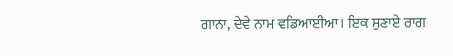ਗਾਨਾ, ਦੇਵੇ ਨਾਮ ਵਡਿਆਈਆ। ਇਕ ਸੁਣਾਏ ਰਾਗ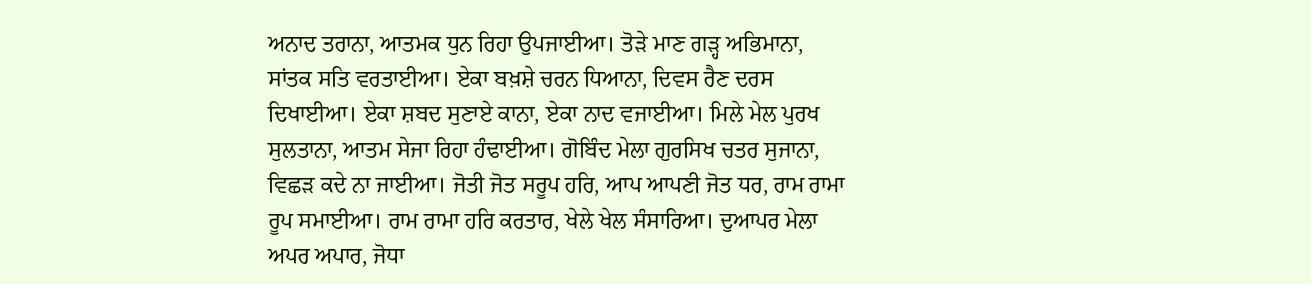ਅਨਾਦ ਤਰਾਨਾ, ਆਤਮਕ ਧੁਨ ਰਿਹਾ ਉਪਜਾਈਆ। ਤੋੜੇ ਮਾਣ ਗੜ੍ਹ ਅਭਿਮਾਨਾ, ਸਾਂਤਕ ਸਤਿ ਵਰਤਾਈਆ। ਏਕਾ ਬਖ਼ਸ਼ੇ ਚਰਨ ਧਿਆਨਾ, ਦਿਵਸ ਰੈਣ ਦਰਸ ਦਿਖਾਈਆ। ਏਕਾ ਸ਼ਬਦ ਸੁਣਾਏ ਕਾਨਾ, ਏਕਾ ਨਾਦ ਵਜਾਈਆ। ਮਿਲੇ ਮੇਲ ਪੁਰਖ ਸੁਲਤਾਨਾ, ਆਤਮ ਸੇਜਾ ਰਿਹਾ ਹੰਢਾਈਆ। ਗੋਬਿੰਦ ਮੇਲਾ ਗੁਰਸਿਖ ਚਤਰ ਸੁਜਾਨਾ, ਵਿਛੜ ਕਦੇ ਨਾ ਜਾਈਆ। ਜੋਤੀ ਜੋਤ ਸਰੂਪ ਹਰਿ, ਆਪ ਆਪਣੀ ਜੋਤ ਧਰ, ਰਾਮ ਰਾਮਾ ਰੂਪ ਸਮਾਈਆ। ਰਾਮ ਰਾਮਾ ਹਰਿ ਕਰਤਾਰ, ਖੇਲੇ ਖੇਲ ਸੰਸਾਰਿਆ। ਦੁਆਪਰ ਮੇਲਾ ਅਪਰ ਅਪਾਰ, ਜੋਧਾ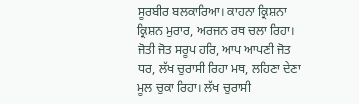ਸੂਰਬੀਰ ਬਲਕਾਰਿਆ। ਕਾਹਨਾ ਕ੍ਰਿਸ਼ਨਾ ਕ੍ਰਿਸ਼ਨ ਮੁਰਾਰ, ਅਰਜਨ ਰਥ ਚਲਾ ਰਿਹਾ। ਜੋਤੀ ਜੋਤ ਸਰੂਪ ਹਰਿ, ਆਪ ਆਪਣੀ ਜੋਤ ਧਰ, ਲੱਖ ਚੁਰਾਸੀ ਰਿਹਾ ਮਥ, ਲਹਿਣਾ ਦੇਣਾ ਮੂਲ ਚੁਕਾ ਰਿਹਾ। ਲੱਖ ਚੁਰਾਸੀ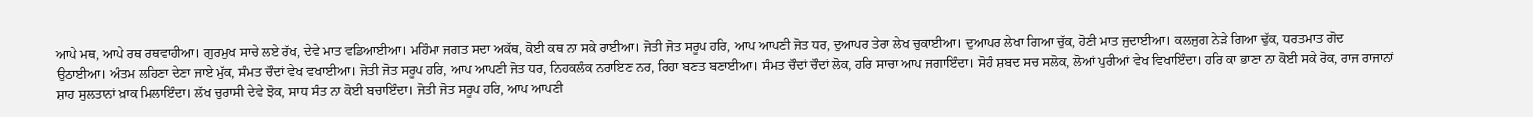ਆਪੇ ਮਥ, ਆਪੇ ਰਥ ਰਥਵਾਹੀਆ। ਗੁਰਮੁਖ ਸਾਚੇ ਲਏ ਰੱਖ, ਦੇਵੇ ਮਾਤ ਵਡਿਆਈਆ। ਮਹਿੰਮਾ ਜਗਤ ਸਦਾ ਅਕੱਥ, ਕੋਈ ਕਥ ਨਾ ਸਕੇ ਰਾਈਆ। ਜੋਤੀ ਜੋਤ ਸਰੂਪ ਹਰਿ, ਆਪ ਆਪਣੀ ਜੋਤ ਧਰ, ਦੁਆਪਰ ਤੇਰਾ ਲੇਖ ਚੁਕਾਈਆ। ਦੁਆਪਰ ਲੇਖਾ ਗਿਆ ਚੁੱਕ, ਹੋਣੀ ਮਾਤ ਜੁਦਾਈਆ। ਕਲਜੁਗ ਨੇੜੇ ਗਿਆ ਢੁੱਕ, ਧਰਤਮਾਤ ਗੋਦ ਉਠਾਈਆ। ਅੰਤਮ ਲਹਿਣਾ ਦੇਣਾ ਜਾਏ ਮੁੱਕ, ਸੰਮਤ ਚੌਦਾਂ ਵੇਖ ਵਖਾਈਆ। ਜੋਤੀ ਜੋਤ ਸਰੂਪ ਹਰਿ, ਆਪ ਆਪਣੀ ਜੋਤ ਧਰ, ਨਿਹਕਲੰਕ ਨਰਾਇਣ ਨਰ, ਰਿਹਾ ਬਣਤ ਬਣਾਈਆ। ਸੰਮਤ ਚੌਦਾਂ ਚੌਦਾਂ ਲੋਕ, ਹਰਿ ਸਾਚਾ ਆਪ ਜਗਾਇੰਦਾ। ਸੋਹੰ ਸ਼ਬਦ ਸਚ ਸਲੋਕ, ਲੋਆਂ ਪੁਰੀਆਂ ਵੇਖ ਵਿਖਾਇੰਦਾ। ਹਰਿ ਕਾ ਭਾਣਾ ਨਾ ਕੋਈ ਸਕੇ ਰੋਕ, ਰਾਜ ਰਾਜਾਨਾਂ ਸ਼ਾਹ ਸੁਲਤਾਨਾਂ ਖ਼ਾਕ ਮਿਲਾਇੰਦਾ। ਲੱਖ ਚੁਰਾਸੀ ਦੇਵੇ ਝੋਕ, ਸਾਧ ਸੰਤ ਨਾ ਕੋਈ ਬਚਾਇੰਦਾ। ਜੋਤੀ ਜੋਤ ਸਰੂਪ ਹਰਿ, ਆਪ ਆਪਣੀ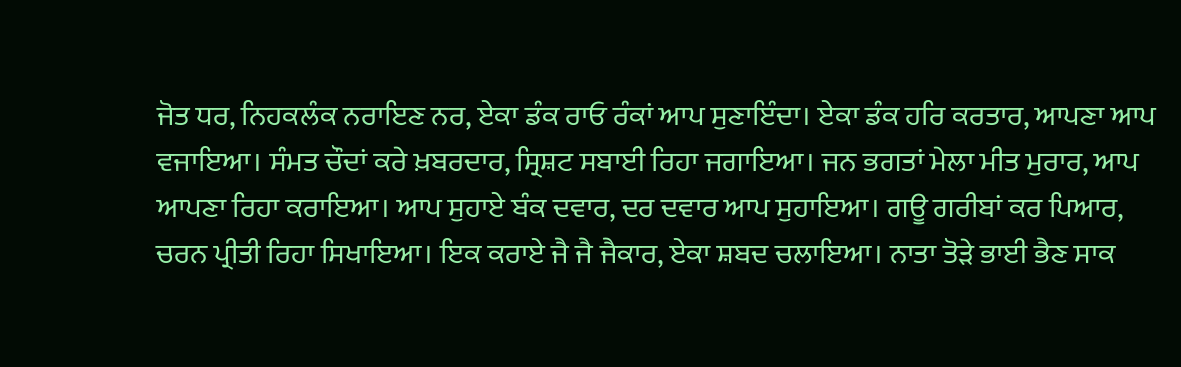ਜੋਤ ਧਰ, ਨਿਹਕਲੰਕ ਨਰਾਇਣ ਨਰ, ਏਕਾ ਡੰਕ ਰਾਓ ਰੰਕਾਂ ਆਪ ਸੁਣਾਇੰਦਾ। ਏਕਾ ਡੰਕ ਹਰਿ ਕਰਤਾਰ, ਆਪਣਾ ਆਪ ਵਜਾਇਆ। ਸੰਮਤ ਚੌਦਾਂ ਕਰੇ ਖ਼ਬਰਦਾਰ, ਸ੍ਰਿਸ਼ਟ ਸਬਾਈ ਰਿਹਾ ਜਗਾਇਆ। ਜਨ ਭਗਤਾਂ ਮੇਲਾ ਮੀਤ ਮੁਰਾਰ, ਆਪ ਆਪਣਾ ਰਿਹਾ ਕਰਾਇਆ। ਆਪ ਸੁਹਾਏ ਬੰਕ ਦਵਾਰ, ਦਰ ਦਵਾਰ ਆਪ ਸੁਹਾਇਆ। ਗਊ ਗਰੀਬਾਂ ਕਰ ਪਿਆਰ, ਚਰਨ ਪ੍ਰੀਤੀ ਰਿਹਾ ਸਿਖਾਇਆ। ਇਕ ਕਰਾਏ ਜੈ ਜੈ ਜੈਕਾਰ, ਏਕਾ ਸ਼ਬਦ ਚਲਾਇਆ। ਨਾਤਾ ਤੋੜੇ ਭਾਈ ਭੈਣ ਸਾਕ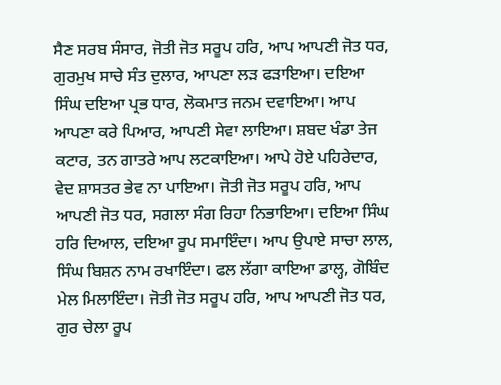ਸੈਣ ਸਰਬ ਸੰਸਾਰ, ਜੋਤੀ ਜੋਤ ਸਰੂਪ ਹਰਿ, ਆਪ ਆਪਣੀ ਜੋਤ ਧਰ, ਗੁਰਮੁਖ ਸਾਚੇ ਸੰਤ ਦੁਲਾਰ, ਆਪਣਾ ਲੜ ਫੜਾਇਆ। ਦਇਆ ਸਿੰਘ ਦਇਆ ਪ੍ਰਭ ਧਾਰ, ਲੋਕਮਾਤ ਜਨਮ ਦਵਾਇਆ। ਆਪ ਆਪਣਾ ਕਰੇ ਪਿਆਰ, ਆਪਣੀ ਸੇਵਾ ਲਾਇਆ। ਸ਼ਬਦ ਖੰਡਾ ਤੇਜ ਕਟਾਰ, ਤਨ ਗਾਤਰੇ ਆਪ ਲਟਕਾਇਆ। ਆਪੇ ਹੋਏ ਪਹਿਰੇਦਾਰ, ਵੇਦ ਸ਼ਾਸਤਰ ਭੇਵ ਨਾ ਪਾਇਆ। ਜੋਤੀ ਜੋਤ ਸਰੂਪ ਹਰਿ, ਆਪ ਆਪਣੀ ਜੋਤ ਧਰ, ਸਗਲਾ ਸੰਗ ਰਿਹਾ ਨਿਭਾਇਆ। ਦਇਆ ਸਿੰਘ ਹਰਿ ਦਿਆਲ, ਦਇਆ ਰੂਪ ਸਮਾਇੰਦਾ। ਆਪ ਉਪਾਏ ਸਾਚਾ ਲਾਲ, ਸਿੰਘ ਬਿਸ਼ਨ ਨਾਮ ਰਖਾਇੰਦਾ। ਫਲ ਲੱਗਾ ਕਾਇਆ ਡਾਲ੍ਹ, ਗੋਬਿੰਦ ਮੇਲ ਮਿਲਾਇੰਦਾ। ਜੋਤੀ ਜੋਤ ਸਰੂਪ ਹਰਿ, ਆਪ ਆਪਣੀ ਜੋਤ ਧਰ, ਗੁਰ ਚੇਲਾ ਰੂਪ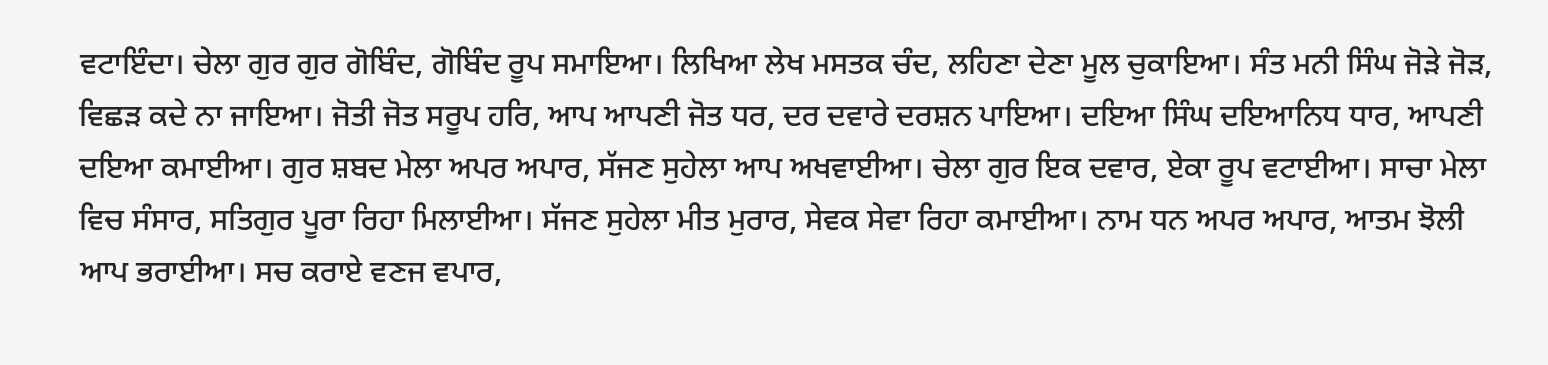ਵਟਾਇੰਦਾ। ਚੇਲਾ ਗੁਰ ਗੁਰ ਗੋਬਿੰਦ, ਗੋਬਿੰਦ ਰੂਪ ਸਮਾਇਆ। ਲਿਖਿਆ ਲੇਖ ਮਸਤਕ ਚੰਦ, ਲਹਿਣਾ ਦੇਣਾ ਮੂਲ ਚੁਕਾਇਆ। ਸੰਤ ਮਨੀ ਸਿੰਘ ਜੋੜੇ ਜੋੜ, ਵਿਛੜ ਕਦੇ ਨਾ ਜਾਇਆ। ਜੋਤੀ ਜੋਤ ਸਰੂਪ ਹਰਿ, ਆਪ ਆਪਣੀ ਜੋਤ ਧਰ, ਦਰ ਦਵਾਰੇ ਦਰਸ਼ਨ ਪਾਇਆ। ਦਇਆ ਸਿੰਘ ਦਇਆਨਿਧ ਧਾਰ, ਆਪਣੀ ਦਇਆ ਕਮਾਈਆ। ਗੁਰ ਸ਼ਬਦ ਮੇਲਾ ਅਪਰ ਅਪਾਰ, ਸੱਜਣ ਸੁਹੇਲਾ ਆਪ ਅਖਵਾਈਆ। ਚੇਲਾ ਗੁਰ ਇਕ ਦਵਾਰ, ਏਕਾ ਰੂਪ ਵਟਾਈਆ। ਸਾਚਾ ਮੇਲਾ ਵਿਚ ਸੰਸਾਰ, ਸਤਿਗੁਰ ਪੂਰਾ ਰਿਹਾ ਮਿਲਾਈਆ। ਸੱਜਣ ਸੁਹੇਲਾ ਮੀਤ ਮੁਰਾਰ, ਸੇਵਕ ਸੇਵਾ ਰਿਹਾ ਕਮਾਈਆ। ਨਾਮ ਧਨ ਅਪਰ ਅਪਾਰ, ਆਤਮ ਝੋਲੀ ਆਪ ਭਰਾਈਆ। ਸਚ ਕਰਾਏ ਵਣਜ ਵਪਾਰ,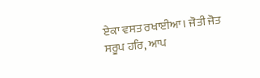ਏਕਾ ਵਸਤ ਰਖਾਈਆ। ਜੋਤੀ ਜੋਤ ਸਰੂਪ ਹਰਿ, ਆਪ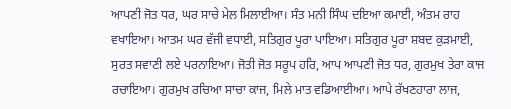ਆਪਣੀ ਜੋਤ ਧਰ, ਘਰ ਸਾਚੇ ਮੇਲ ਮਿਲਾਈਆ। ਸੰਤ ਮਨੀ ਸਿੰਘ ਦਇਆ ਕਮਾਈ, ਅੰਤਮ ਰਾਹ ਵਖਾਇਆ। ਆਤਮ ਘਰ ਵੱਜੀ ਵਧਾਈ, ਸਤਿਗੁਰ ਪੂਰਾ ਪਾਇਆ। ਸਤਿਗੁਰ ਪੂਰਾ ਸ਼ਬਦ ਕੁੜਮਾਈ, ਸੁਰਤ ਸਵਾਣੀ ਲਏ ਪਰਨਾਇਆ। ਜੋਤੀ ਜੋਤ ਸਰੂਪ ਹਰਿ, ਆਪ ਆਪਣੀ ਜੋਤ ਧਰ, ਗੁਰਮੁਖ ਤੇਰਾ ਕਾਜ ਰਚਾਇਆ। ਗੁਰਮੁਖ ਰਚਿਆ ਸਾਚਾ ਕਾਜ, ਮਿਲੇ ਮਾਤ ਵਡਿਆਈਆ। ਆਪੇ ਰੱਖਣਹਾਰਾ ਲਾਜ,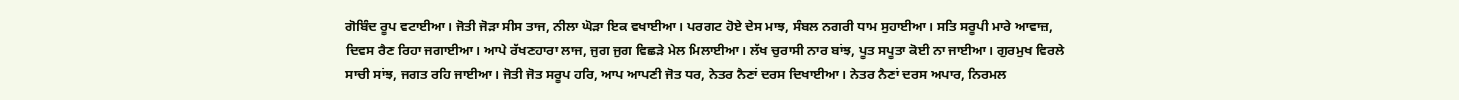ਗੋਬਿੰਦ ਰੂਪ ਵਟਾਈਆ। ਜੋਤੀ ਜੋੜਾ ਸੀਸ ਤਾਜ, ਨੀਲਾ ਘੋੜਾ ਇਕ ਵਖਾਈਆ। ਪਰਗਟ ਹੋਏ ਦੇਸ ਮਾਝ, ਸੰਬਲ ਨਗਰੀ ਧਾਮ ਸੁਹਾਈਆ। ਸਤਿ ਸਰੂਪੀ ਮਾਰੇ ਆਵਾਜ਼, ਦਿਵਸ ਰੈਣ ਰਿਹਾ ਜਗਾਈਆ। ਆਪੇ ਰੱਖਣਹਾਰਾ ਲਾਜ, ਜੁਗ ਜੁਗ ਵਿਛੜੇ ਮੇਲ ਮਿਲਾਈਆ। ਲੱਖ ਚੁਰਾਸੀ ਨਾਰ ਬਾਂਝ, ਪੂਤ ਸਪੂਤਾ ਕੋਈ ਨਾ ਜਾਈਆ। ਗੁਰਮੁਖ ਵਿਰਲੇ ਸਾਚੀ ਸਾਂਝ, ਜਗਤ ਰਹਿ ਜਾਈਆ। ਜੋਤੀ ਜੋਤ ਸਰੂਪ ਹਰਿ, ਆਪ ਆਪਣੀ ਜੋਤ ਧਰ, ਨੇਤਰ ਨੈਣਾਂ ਦਰਸ ਦਿਖਾਈਆ। ਨੇਤਰ ਨੈਣਾਂ ਦਰਸ ਅਪਾਰ, ਨਿਰਮਲ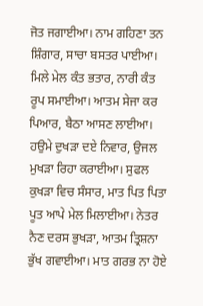ਜੋਤ ਜਗਾਈਆ। ਨਾਮ ਗਹਿਣਾ ਤਨ ਸ਼ਿੰਗਾਰ, ਸਾਚਾ ਬਸਤਰ ਪਾਈਆ। ਮਿਲੇ ਮੇਲ ਕੰਤ ਭਤਾਰ, ਨਾਰੀ ਕੰਤ ਰੂਪ ਸਮਾਈਆ। ਆਤਮ ਸੇਜਾ ਕਰ ਪਿਆਰ, ਬੈਠਾ ਆਸਣ ਲਾਈਆ। ਹਉਮੇ ਦੁਖੜਾ ਦਏ ਨਿਵਾਰ, ਉਜਲ ਮੁਖੜਾ ਰਿਹਾ ਕਰਾਈਆ। ਸੁਫਲ ਕੁਖੜਾ ਵਿਚ ਸੰਸਾਰ, ਮਾਤ ਪਿਤ ਪਿਤਾ ਪੂਤ ਆਪੇ ਮੇਲ ਮਿਲਾਈਆ। ਨੇਤਰ ਨੈਣ ਦਰਸ ਭੁਖੜਾ, ਆਤਮ ਤ੍ਰਿਸ਼ਨਾ ਭੁੱਖ ਗਵਾਈਆ। ਮਾਤ ਗਰਭ ਨਾ ਹੋਏ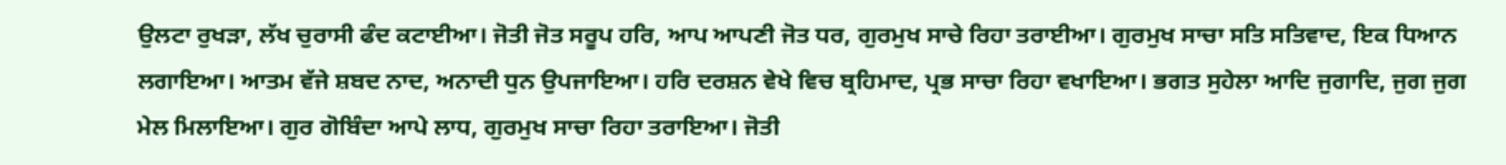ਉਲਟਾ ਰੁਖੜਾ, ਲੱਖ ਚੁਰਾਸੀ ਫੰਦ ਕਟਾਈਆ। ਜੋਤੀ ਜੋਤ ਸਰੂਪ ਹਰਿ, ਆਪ ਆਪਣੀ ਜੋਤ ਧਰ, ਗੁਰਮੁਖ ਸਾਚੇ ਰਿਹਾ ਤਰਾਈਆ। ਗੁਰਮੁਖ ਸਾਚਾ ਸਤਿ ਸਤਿਵਾਦ, ਇਕ ਧਿਆਨ ਲਗਾਇਆ। ਆਤਮ ਵੱਜੇ ਸ਼ਬਦ ਨਾਦ, ਅਨਾਦੀ ਧੁਨ ਉਪਜਾਇਆ। ਹਰਿ ਦਰਸ਼ਨ ਵੇਖੇ ਵਿਚ ਬ੍ਰਹਿਮਾਦ, ਪ੍ਰਭ ਸਾਚਾ ਰਿਹਾ ਵਖਾਇਆ। ਭਗਤ ਸੁਹੇਲਾ ਆਦਿ ਜੁਗਾਦਿ, ਜੁਗ ਜੁਗ ਮੇਲ ਮਿਲਾਇਆ। ਗੁਰ ਗੋਬਿੰਦਾ ਆਪੇ ਲਾਧ, ਗੁਰਮੁਖ ਸਾਚਾ ਰਿਹਾ ਤਰਾਇਆ। ਜੋਤੀ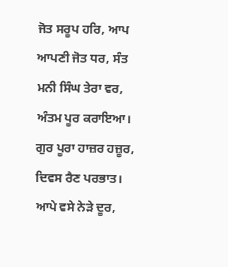ਜੋਤ ਸਰੂਪ ਹਰਿ, ਆਪ ਆਪਣੀ ਜੋਤ ਧਰ, ਸੰਤ ਮਨੀ ਸਿੰਘ ਤੇਰਾ ਵਰ, ਅੰਤਮ ਪੂਰ ਕਰਾਇਆ। ਗੁਰ ਪੂਰਾ ਹਾਜ਼ਰ ਹਜ਼ੂਰ, ਦਿਵਸ ਰੈਣ ਪਰਭਾਤ। ਆਪੇ ਵਸੇ ਨੇੜੇ ਦੂਰ,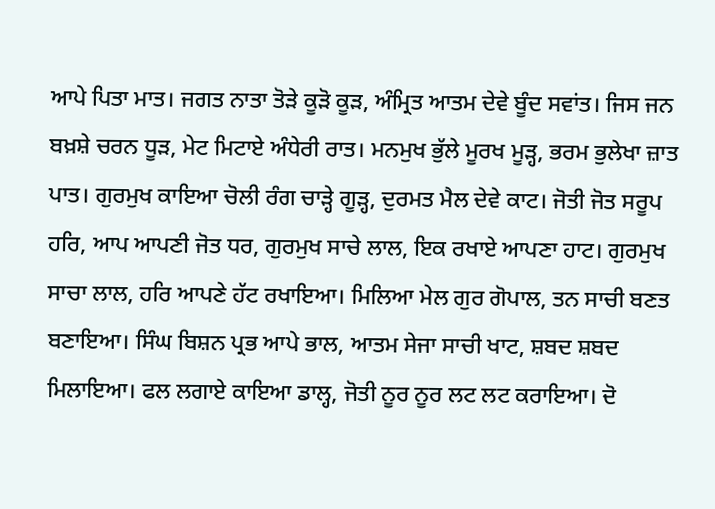ਆਪੇ ਪਿਤਾ ਮਾਤ। ਜਗਤ ਨਾਤਾ ਤੋੜੇ ਕੂੜੋ ਕੂੜ, ਅੰਮ੍ਰਿਤ ਆਤਮ ਦੇਵੇ ਬੂੰਦ ਸਵਾਂਤ। ਜਿਸ ਜਨ ਬਖ਼ਸ਼ੇ ਚਰਨ ਧੂੜ, ਮੇਟ ਮਿਟਾਏ ਅੰਧੇਰੀ ਰਾਤ। ਮਨਮੁਖ ਭੁੱਲੇ ਮੂਰਖ ਮੂੜ੍ਹ, ਭਰਮ ਭੁਲੇਖਾ ਜ਼ਾਤ ਪਾਤ। ਗੁਰਮੁਖ ਕਾਇਆ ਚੋਲੀ ਰੰਗ ਚਾੜ੍ਹੇ ਗੂੜ੍ਹ, ਦੁਰਮਤ ਮੈਲ ਦੇਵੇ ਕਾਟ। ਜੋਤੀ ਜੋਤ ਸਰੂਪ ਹਰਿ, ਆਪ ਆਪਣੀ ਜੋਤ ਧਰ, ਗੁਰਮੁਖ ਸਾਚੇ ਲਾਲ, ਇਕ ਰਖਾਏ ਆਪਣਾ ਹਾਟ। ਗੁਰਮੁਖ ਸਾਚਾ ਲਾਲ, ਹਰਿ ਆਪਣੇ ਹੱਟ ਰਖਾਇਆ। ਮਿਲਿਆ ਮੇਲ ਗੁਰ ਗੋਪਾਲ, ਤਨ ਸਾਚੀ ਬਣਤ ਬਣਾਇਆ। ਸਿੰਘ ਬਿਸ਼ਨ ਪ੍ਰਭ ਆਪੇ ਭਾਲ, ਆਤਮ ਸੇਜਾ ਸਾਚੀ ਖਾਟ, ਸ਼ਬਦ ਸ਼ਬਦ ਮਿਲਾਇਆ। ਫਲ ਲਗਾਏ ਕਾਇਆ ਡਾਲ੍ਹ, ਜੋਤੀ ਨੂਰ ਨੂਰ ਲਟ ਲਟ ਕਰਾਇਆ। ਦੋ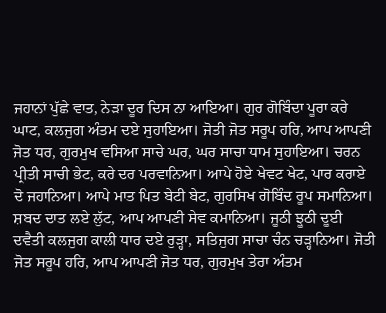ਜਹਾਨਾਂ ਪੁੱਛੇ ਵਾਤ, ਨੇੜਾ ਦੂਰ ਦਿਸ ਨਾ ਆਇਆ। ਗੁਰ ਗੋਬਿੰਦਾ ਪੂਰਾ ਕਰੇ ਘਾਟ, ਕਲਜੁਗ ਅੰਤਮ ਦਏ ਸੁਹਾਇਆ। ਜੋਤੀ ਜੋਤ ਸਰੂਪ ਹਰਿ, ਆਪ ਆਪਣੀ ਜੋਤ ਧਰ, ਗੁਰਮੁਖ ਵਸਿਆ ਸਾਚੇ ਘਰ, ਘਰ ਸਾਚਾ ਧਾਮ ਸੁਹਾਇਆ। ਚਰਨ ਪ੍ਰੀਤੀ ਸਾਚੀ ਭੇਟ, ਕਰੇ ਦਰ ਪਰਵਾਨਿਆ। ਆਪੇ ਹੋਏ ਖੇਵਟ ਖੇਟ, ਪਾਰ ਕਰਾਏ ਦੋ ਜਹਾਨਿਆ। ਆਪੇ ਮਾਤ ਪਿਤ ਬੇਟੀ ਬੇਟ, ਗੁਰਸਿਖ ਗੋਬਿੰਦ ਰੂਪ ਸਮਾਨਿਆ। ਸ਼ਬਦ ਦਾਤ ਲਏ ਲੁੱਟ, ਆਪ ਆਪਣੀ ਸੇਵ ਕਮਾਨਿਆ। ਜੂਠੀ ਝੂਠੀ ਦੂਈ ਦਵੈਤੀ ਕਲਜੁਗ ਕਾਲੀ ਧਾਰ ਦਏ ਰੁੜ੍ਹਾ, ਸਤਿਜੁਗ ਸਾਚਾ ਚੰਨ ਚੜ੍ਹਾਨਿਆ। ਜੋਤੀ ਜੋਤ ਸਰੂਪ ਹਰਿ, ਆਪ ਆਪਣੀ ਜੋਤ ਧਰ, ਗੁਰਮੁਖ ਤੇਰਾ ਅੰਤਮ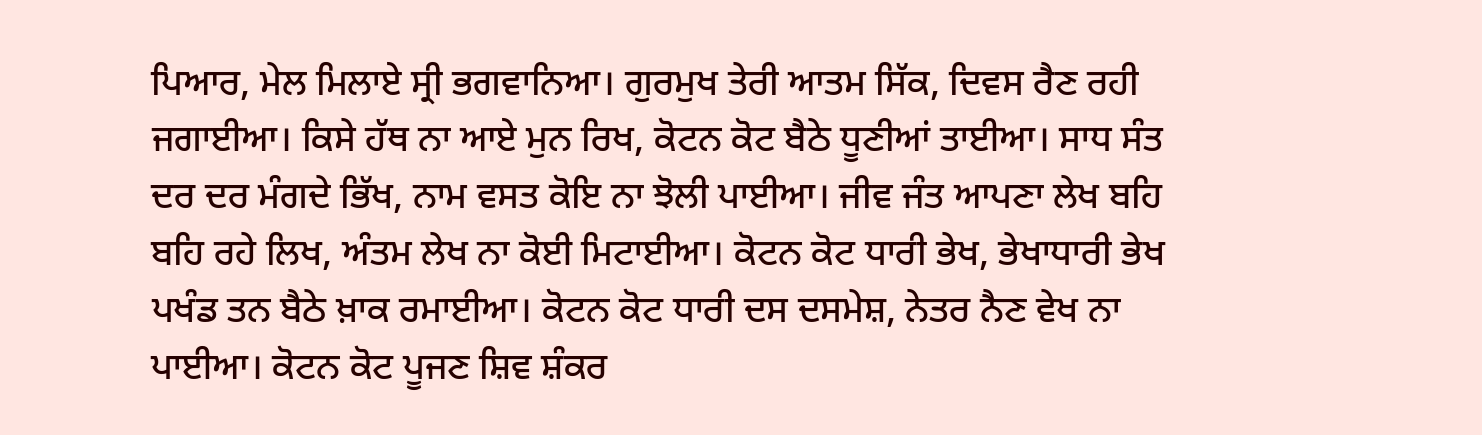ਪਿਆਰ, ਮੇਲ ਮਿਲਾਏ ਸ੍ਰੀ ਭਗਵਾਨਿਆ। ਗੁਰਮੁਖ ਤੇਰੀ ਆਤਮ ਸਿੱਕ, ਦਿਵਸ ਰੈਣ ਰਹੀ ਜਗਾਈਆ। ਕਿਸੇ ਹੱਥ ਨਾ ਆਏ ਮੁਨ ਰਿਖ, ਕੋਟਨ ਕੋਟ ਬੈਠੇ ਧੂਣੀਆਂ ਤਾਈਆ। ਸਾਧ ਸੰਤ ਦਰ ਦਰ ਮੰਗਦੇ ਭਿੱਖ, ਨਾਮ ਵਸਤ ਕੋਇ ਨਾ ਝੋਲੀ ਪਾਈਆ। ਜੀਵ ਜੰਤ ਆਪਣਾ ਲੇਖ ਬਹਿ ਬਹਿ ਰਹੇ ਲਿਖ, ਅੰਤਮ ਲੇਖ ਨਾ ਕੋਈ ਮਿਟਾਈਆ। ਕੋਟਨ ਕੋਟ ਧਾਰੀ ਭੇਖ, ਭੇਖਾਧਾਰੀ ਭੇਖ ਪਖੰਡ ਤਨ ਬੈਠੇ ਖ਼ਾਕ ਰਮਾਈਆ। ਕੋਟਨ ਕੋਟ ਧਾਰੀ ਦਸ ਦਸਮੇਸ਼, ਨੇਤਰ ਨੈਣ ਵੇਖ ਨਾ ਪਾਈਆ। ਕੋਟਨ ਕੋਟ ਪੂਜਣ ਸ਼ਿਵ ਸ਼ੰਕਰ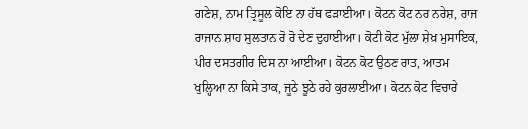ਗਣੇਸ਼, ਨਾਮ ਤ੍ਰਿਸੂਲ ਕੋਇ ਨਾ ਹੱਥ ਫੜਾਈਆ। ਕੋਟਨ ਕੋਟ ਨਰ ਨਰੇਸ਼, ਰਾਜ ਰਾਜਾਨ ਸ਼ਾਹ ਸੁਲਤਾਨ ਰੋ ਰੋ ਦੇਣ ਦੁਹਾਈਆ। ਕੋਟੀ ਕੋਟ ਮੁੱਲਾ ਸ਼ੇਖ਼ ਮੁਸਾਇਕ, ਪੀਰ ਦਸਤਗੀਰ ਦਿਸ ਨਾ ਆਈਆ। ਕੋਟਨ ਕੋਟ ਉਠਣ ਰਾਤ, ਆਤਮ ਖੁਲ੍ਹਿਆ ਨਾ ਕਿਸੇ ਤਾਕ, ਜੂਠੇ ਝੂਠੇ ਰਹੇ ਕੁਰਲਾਈਆ। ਕੋਟਨ ਕੋਟ ਵਿਚਾਰੇ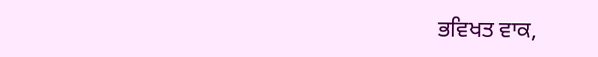ਭਵਿਖਤ ਵਾਕ,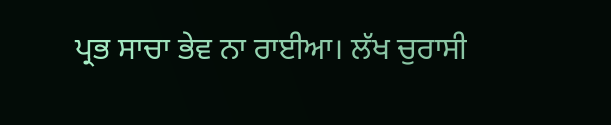ਪ੍ਰਭ ਸਾਚਾ ਭੇਵ ਨਾ ਰਾਈਆ। ਲੱਖ ਚੁਰਾਸੀ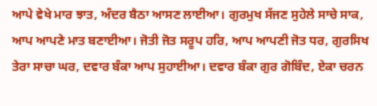ਆਪੇ ਵੇਖੇ ਮਾਰ ਝਾਤ, ਅੰਦਰ ਬੈਠਾ ਆਸਣ ਲਾਈਆ। ਗੁਰਮੁਖ ਸੱਜਣ ਸੁਹੇਲੇ ਸਾਚੇ ਸਾਕ, ਆਪ ਆਪਣੇ ਮਾਤ ਬਣਾਈਆ। ਜੋਤੀ ਜੋਤ ਸਰੂਪ ਹਰਿ, ਆਪ ਆਪਣੀ ਜੋਤ ਧਰ, ਗੁਰਸਿਖ ਤੇਰਾ ਸਾਚਾ ਘਰ, ਦਵਾਰ ਬੰਕਾ ਆਪ ਸੁਹਾਈਆ। ਦਵਾਰ ਬੰਕਾ ਗੁਰ ਗੋਬਿੰਦ, ਏਕਾ ਚਰਨ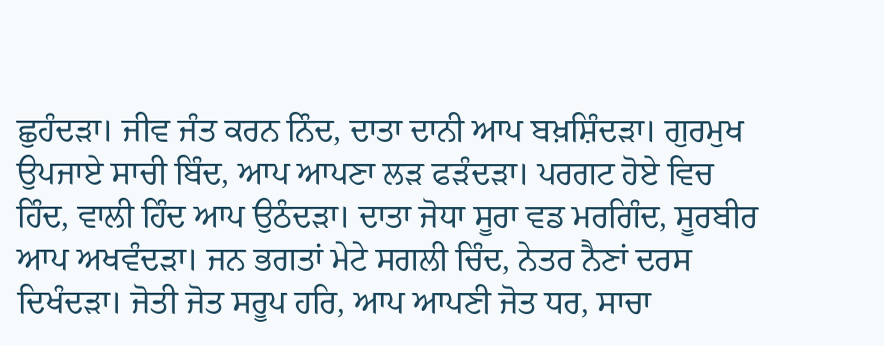ਛੁਹੰਦੜਾ। ਜੀਵ ਜੰਤ ਕਰਨ ਨਿੰਦ, ਦਾਤਾ ਦਾਨੀ ਆਪ ਬਖ਼ਸ਼ਿੰਦੜਾ। ਗੁਰਮੁਖ ਉਪਜਾਏ ਸਾਚੀ ਬਿੰਦ, ਆਪ ਆਪਣਾ ਲੜ ਫੜੰਦੜਾ। ਪਰਗਟ ਹੋਏ ਵਿਚ ਹਿੰਦ, ਵਾਲੀ ਹਿੰਦ ਆਪ ਉਠੰਦੜਾ। ਦਾਤਾ ਜੋਧਾ ਸੂਰਾ ਵਡ ਮਰਗਿੰਦ, ਸੂਰਬੀਰ ਆਪ ਅਖਵੰਦੜਾ। ਜਨ ਭਗਤਾਂ ਮੇਟੇ ਸਗਲੀ ਚਿੰਦ, ਨੇਤਰ ਨੈਣਾਂ ਦਰਸ ਦਿਖੰਦੜਾ। ਜੋਤੀ ਜੋਤ ਸਰੂਪ ਹਰਿ, ਆਪ ਆਪਣੀ ਜੋਤ ਧਰ, ਸਾਚਾ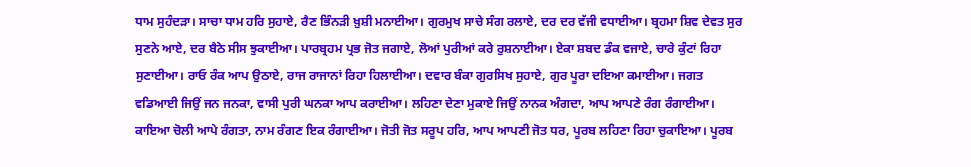ਧਾਮ ਸੁਹੰਦੜਾ। ਸਾਚਾ ਧਾਮ ਹਰਿ ਸੁਹਾਏ, ਰੈਣ ਭਿੰਨੜੀ ਖ਼ੁਸ਼ੀ ਮਨਾਈਆ। ਗੁਰਮੁਖ ਸਾਚੇ ਸੰਗ ਰਲਾਏ, ਦਰ ਦਰ ਵੱਜੀ ਵਧਾਈਆ। ਬ੍ਰਹਮਾ ਸ਼ਿਵ ਦੇਵਤ ਸੁਰ ਸੁਣਨੇ ਆਏ, ਦਰ ਬੈਠੇ ਸੀਸ ਝੁਕਾਈਆ। ਪਾਰਬ੍ਰਹਮ ਪ੍ਰਭ ਜੋਤ ਜਗਾਏ, ਲੋਆਂ ਪੁਰੀਆਂ ਕਰੇ ਰੁਸ਼ਨਾਈਆ। ਏਕਾ ਸ਼ਬਦ ਡੰਕ ਵਜਾਏ, ਚਾਰੇ ਕੁੰਟਾਂ ਰਿਹਾ ਸੁਣਾਈਆ। ਰਾਓ ਰੰਕ ਆਪ ਉਠਾਏ, ਰਾਜ ਰਾਜਾਨਾਂ ਰਿਹਾ ਹਿਲਾਈਆ। ਦਵਾਰ ਬੰਕਾ ਗੁਰਸਿਖ ਸੁਹਾਏ, ਗੁਰ ਪੂਰਾ ਦਇਆ ਕਮਾਈਆ। ਜਗਤ ਵਡਿਆਈ ਜਿਉਂ ਜਨ ਜਨਕਾ, ਵਾਸੀ ਪੁਰੀ ਘਨਕਾ ਆਪ ਕਰਾਈਆ। ਲਹਿਣਾ ਦੇਣਾ ਮੁਕਾਏ ਜਿਉਂ ਨਾਨਕ ਅੰਗਦਾ, ਆਪ ਆਪਣੇ ਰੰਗ ਰੰਗਾਈਆ। ਕਾਇਆ ਚੋਲੀ ਆਪੇ ਰੰਗਤਾ, ਨਾਮ ਰੰਗਣ ਇਕ ਰੰਗਾਈਆ। ਜੋਤੀ ਜੋਤ ਸਰੂਪ ਹਰਿ, ਆਪ ਆਪਣੀ ਜੋਤ ਧਰ, ਪੂਰਬ ਲਹਿਣਾ ਰਿਹਾ ਚੁਕਾਇਆ। ਪੂਰਬ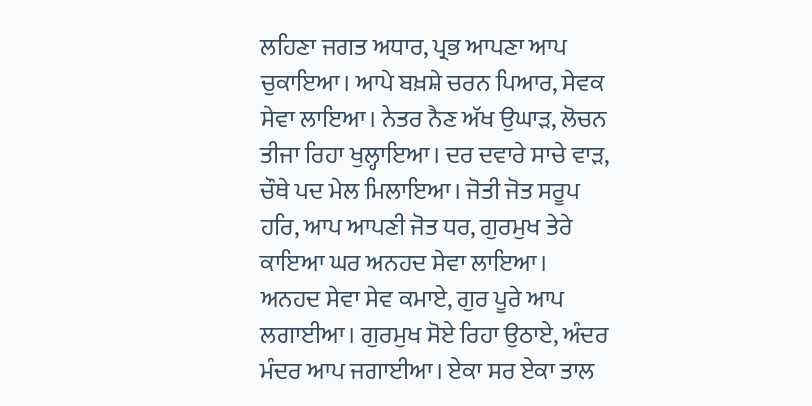ਲਹਿਣਾ ਜਗਤ ਅਧਾਰ, ਪ੍ਰਭ ਆਪਣਾ ਆਪ ਚੁਕਾਇਆ। ਆਪੇ ਬਖ਼ਸ਼ੇ ਚਰਨ ਪਿਆਰ, ਸੇਵਕ ਸੇਵਾ ਲਾਇਆ। ਨੇਤਰ ਨੈਣ ਅੱਖ ਉਘਾੜ, ਲੋਚਨ ਤੀਜਾ ਰਿਹਾ ਖੁਲ੍ਹਾਇਆ। ਦਰ ਦਵਾਰੇ ਸਾਚੇ ਵਾੜ, ਚੌਥੇ ਪਦ ਮੇਲ ਮਿਲਾਇਆ। ਜੋਤੀ ਜੋਤ ਸਰੂਪ ਹਰਿ, ਆਪ ਆਪਣੀ ਜੋਤ ਧਰ, ਗੁਰਮੁਖ ਤੇਰੇ ਕਾਇਆ ਘਰ ਅਨਹਦ ਸੇਵਾ ਲਾਇਆ। ਅਨਹਦ ਸੇਵਾ ਸੇਵ ਕਮਾਏ, ਗੁਰ ਪੂਰੇ ਆਪ ਲਗਾਈਆ। ਗੁਰਮੁਖ ਸੋਏ ਰਿਹਾ ਉਠਾਏ, ਅੰਦਰ ਮੰਦਰ ਆਪ ਜਗਾਈਆ। ਏਕਾ ਸਰ ਏਕਾ ਤਾਲ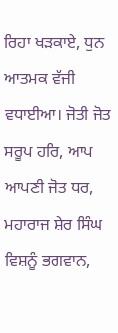ਰਿਹਾ ਖੜਕਾਏ, ਧੁਨ ਆਤਮਕ ਵੱਜੀ ਵਧਾਈਆ। ਜੋਤੀ ਜੋਤ ਸਰੂਪ ਹਰਿ, ਆਪ ਆਪਣੀ ਜੋਤ ਧਰ, ਮਹਾਰਾਜ ਸ਼ੇਰ ਸਿੰਘ ਵਿਸ਼ਨੂੰ ਭਗਵਾਨ,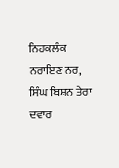ਨਿਹਕਲੰਕ ਨਰਾਇਣ ਨਰ, ਸਿੰਘ ਬਿਸ਼ਨ ਤੇਰਾ ਦਵਾਰ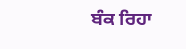ਬੰਕ ਰਿਹਾ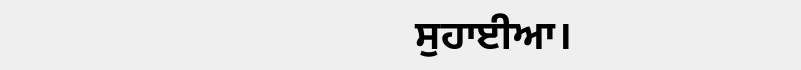ਸੁਹਾਈਆ।